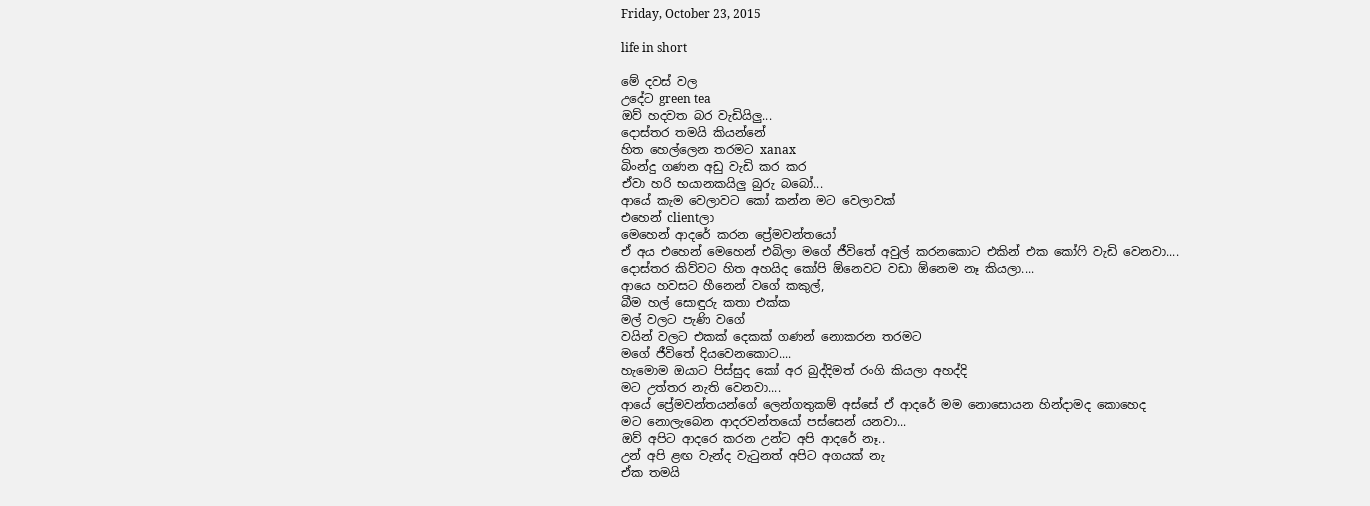Friday, October 23, 2015

life in short

මේ දවස් වල
උදේට green tea
ඔව් හදවත බර වැඩියිලු...
දොස්තර තමයි කියන්නේ
හිත හෙල්ලෙන තරමට xanax
බිංන්දු ගණන අඩු වැඩි කර කර
ඒවා හරි භයානකයිලු බුරු බබෝ...
ආයේ කැම වෙලාවට කෝ කන්න මට වෙලාවක්
එහෙන් clientලා
මෙහෙන් ආදරේ කරන ප්‍රේමවන්තයෝ
ඒ අය එහෙන් මෙහෙන් එබිලා මගේ ජීවිතේ අවුල් කරනකොට එකින් එක කෝෆි වැඩි වෙනවා....
දොස්තර කිව්වට හිත අහයිද කෝපි ඕනෙවට වඩා ඕනෙම නෑ කියලා....
ආයෙ හවසට හීනෙන් වගේ කකුල්,
බීම හල් සොඳුරු කතා එක්ක
මල් වලට පැණි වගේ
වයින් වලට එකක් දෙකක් ගණන් නොකරන තරමට
මගේ ජීවිතේ දියවෙනකොට....
හැමොම ඔයාට පිස්සුද කෝ අර බුද්දිමත් රංගි කියලා අහද්දි
මට උත්තර නැති වෙනවා....
ආයේ ප්‍රේමවන්තයන්ගේ ලෙන්ගතුකම් අස්සේ ඒ ආදරේ මම නොසොයන හින්දාමද කොහෙද
මට නොලැබෙන ආදරවන්තයෝ පස්සෙන් යනවා...
ඔව් අපිට ආදරෙ කරන උන්ට අපි ආදරේ නෑ..
උන් අපි ළඟ වැන්ද වැටුනත් අපිට අගයක් නැ
ඒක තමයි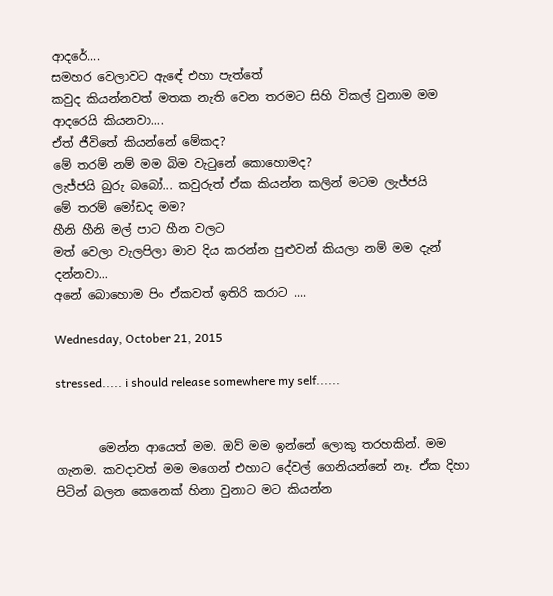ආදරේ....
සමහර වෙලාවට ඇඳේ එහා පැත්තේ
කවුද කියන්නවත් මතක නැති වෙන තරමට සිහි විකල් වුනාම මම ආදරෙයි කියනවා....
ඒත් ජීවිතේ කියන්නේ මේකද?
මේ තරම් නම් මම බිම වැටුනේ කොහොමද?
ලැජ්ජයි බුරු බබෝ... කවුරුත් ඒක කියන්න කලින් මටම ලැජ්ජයි
මේ තරම් මෝඩද මම?
හීනි හීනි මල් පාට හීන වලට
මත් වෙලා වැලපිලා මාව දිය කරන්න පුළුවන් කියලා නම් මම දැන් දන්නවා...
අනේ බොහොම පිං ඒකවත් ඉතිරි කරාට ....

Wednesday, October 21, 2015

stressed..... i should release somewhere my self......


       මෙන්න ආයෙත් මම. ඔව් මම ඉන්නේ ලොකු තරහකින්. මම ගැනම. කවදාවත් මම මගෙන් එහාට දේවල් ගෙනියන්නේ නෑ. ඒක දිහා පිටින් බලන කෙනෙක් හිනා වුනාට මට කියන්න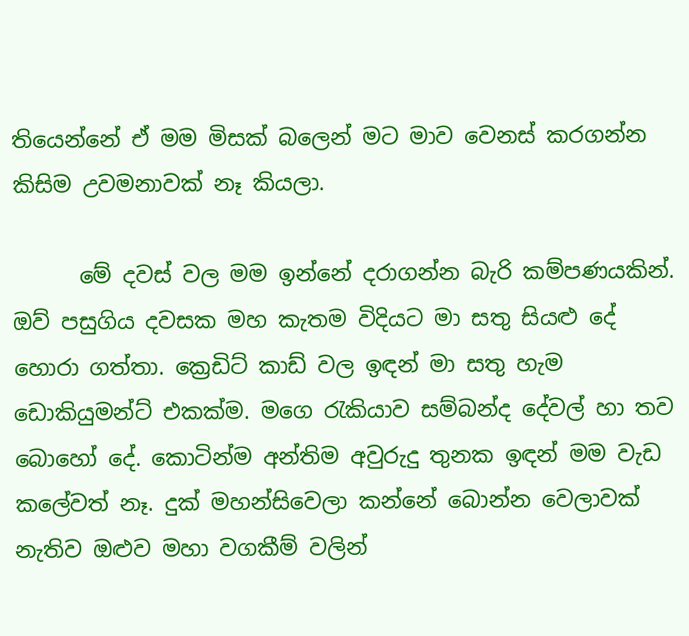තියෙන්නේ ඒ මම මිසක් බලෙන් මට මාව වෙනස් කරගන්න කිසිම උවමනාවක් නෑ කියලා.

      මේ දවස් වල මම ඉන්නේ දරාගන්න බැරි කම්පණයකින්. ඔව් පසුගිය දවසක මහ කැතම විදියට මා සතු සියළු දේ හොරා ගත්තා. ක්‍රෙඩිට් කාඩ් වල ඉඳන් මා සතු හැම ඩොකියුමන්ට් එකක්ම. මගෙ රැකියාව සම්බන්ද දේවල් හා තව බොහෝ දේ. කොටින්ම අන්තිම අවුරුදු තුනක ඉඳන් මම වැඩ කලේවත් නෑ. දුක් මහන්සිවෙලා කන්නේ බොන්න වෙලාවක් නැතිව ඔළුව මහා වගකීම් වලින්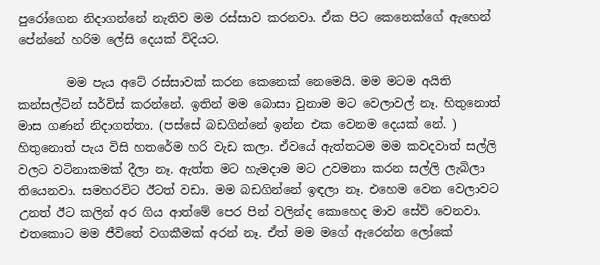පුරෝගෙන නිදාගන්නේ නැතිව මම රස්සාව කරනවා. ඒක පිට කෙනෙක්ගේ ඇහෙන් පේන්නේ හරිම ලේසි දෙයක් විදියට.

        මම පැය අටේ රස්සාවක් කරන කෙනෙක් නෙමෙයි. මම මටම අයිති කන්සල්ටින් සර්විස් කරන්නේ. ඉතින් මම බොසා වුනාම මට වෙලාවල් නෑ. හිතුනොත් මාස ගණන් නිදාගත්තා. (පස්සේ බඩගින්නේ ඉන්න එක වෙනම දෙයක් නේ. ) හිතුනොත් පැය විසි හතරේම හරි වැඩ කලා. ඒවයේ ඇත්තටම මම කවදවාත් සල්ලි වලට වටිනාකමක් දීලා නෑ. ඇත්ත මට හැමදාම මට උවමනා කරන සල්ලි ලැබිලා තියෙනවා. සමහරවිට ඊටත් වඩා. මම බඩගින්නේ ඉඳලා නෑ. එහෙම වෙන වෙලාවට උනත් ඊට කලින් අර ගිය ආත්මේ පෙර පින් වලින්ද කොහෙද මාව සේව් වෙනවා. එතකොට මම ජීවිතේ වගකීමක් අරන් නෑ. ඒත් මම මගේ ඇරෙන්න ලෝකේ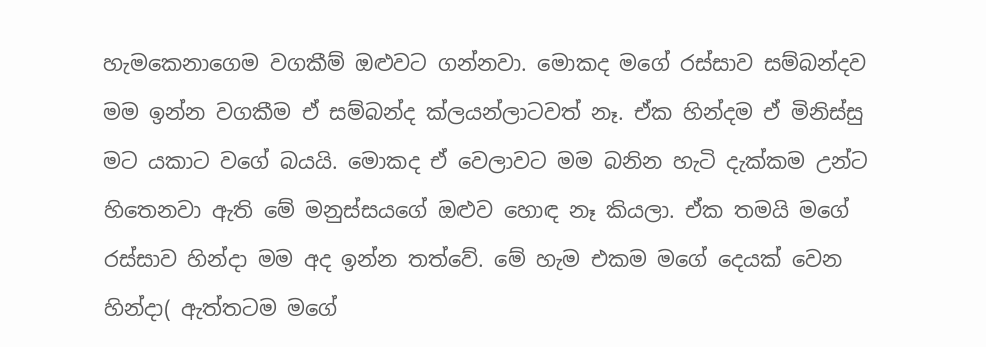හැමකෙනාගෙම වගකීම් ඔළුවට ගන්නවා. මොකද මගේ රස්සාව සම්බන්දව මම ඉන්න වගකීම ඒ සම්බන්ද ක්ලයන්ලාටවත් නෑ. ඒක හින්දම ඒ මිනිස්සු මට යකාට වගේ බයයි. මොකද ඒ වෙලාවට මම බනින හැටි දැක්කම උන්ට හිතෙනවා ඇති මේ මනුස්සයගේ ඔළුව හොඳ නෑ කියලා. ඒක තමයි මගේ රස්සාව හින්දා මම අද ඉන්න තත්වේ. මේ හැම එකම මගේ දෙයක් වෙන හින්දා( ඇත්තටම මගේ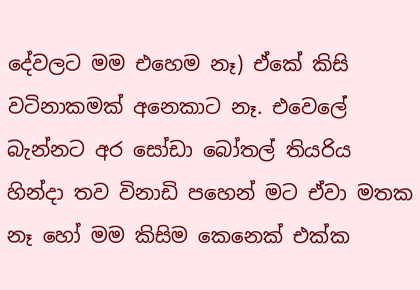දේවලට මම එහෙම නෑ) ඒකේ කිසි වටිනාකමක් අනෙකාට නෑ. එවෙලේ බැන්නට අර සෝඩා බෝතල් තියරිය හින්දා තව විනාඩි පහෙන් මට ඒවා මතක නෑ හෝ මම කිසිම කෙනෙක් එක්ක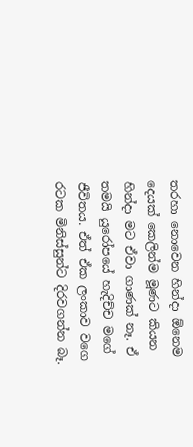තරහා නොවෙන හින්දා ඕනෙම දෙයක් කෙලින්ම මූණට කියන හින්දා මට ඒවා ගාණක් නෑ. ඒ තමයි යුරෝපයේ හැදිච්ච මගේ ජීවිතය. ඒත් ඒක ලංකාව වගෙ රටක මිනිස්සුන්ට දිරවගන්න බෑ.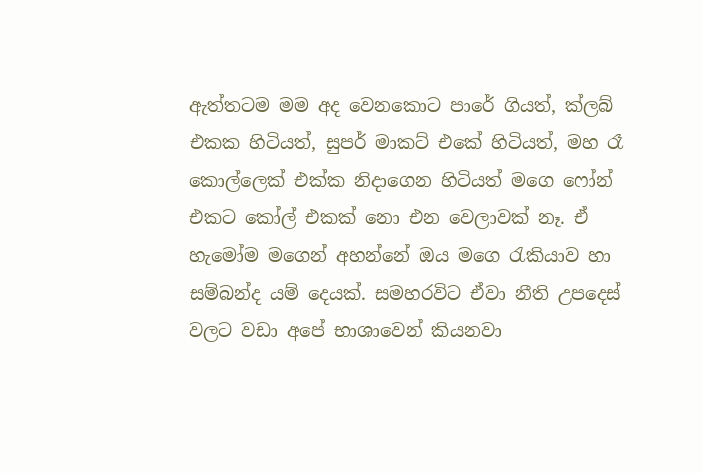ඇත්තටම මම අද වෙනකොට පාරේ ගියත්, ක්ලබ් එකක හිටියත්, සුපර් මාකට් එකේ හිටියත්, මහ රෑ කොල්ලෙක් එක්ක නිදාගෙන හිටියත් මගෙ ෆෝන් එකට කෝල් එකක් නො එන වෙලාවක් නෑ. ඒ හැමෝම මගෙන් අහන්නේ ඔය මගෙ රැකියාව හා සම්බන්ද යම් දෙයක්. සමහරවිට ඒවා නීති උපදෙස් වලට වඩා අපේ භාශාවෙන් කියනවා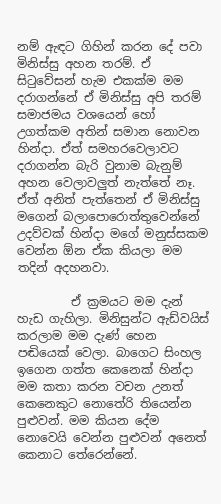නම් ඇඳට ගිහින් කරන දේ පවා මිනිස්සු අහන තරම්. ඒ සිටුවේසන් හැම එකක්ම මම දරාගන්නේ ඒ මිනිස්සු අපි තරම් සමාජමය වශයෙන් හෝ උගත්කම අතින් සමාන නොවන හින්දා. ඒත් සමහරවෙලාවට දරාගන්න බැරි වුනාම බැනුම් අහන වෙලාවලුත් නැත්තේ නෑ. ඒත් අනිත් පැත්තෙන් ඒ මිනිස්සු මගෙන් බලාපොරොත්තුවෙන්නේ උදව්වක් හින්දා මගේ මනුස්සකම වෙන්න ඕන ඒක කියලා මම තදින් අදහනවා.

         ඒ ක්‍රමයට මම දැන් හැඩ ගැහිලා. මිනිසුන්ට ඇඩ්වයිස් කරලාම මම දැණ් හෙන පඬියෙක් වෙලා. බාගෙට සිංහල ඉගෙන ගත්ත කෙනෙක් හින්දා මම කතා කරන වචන උනත් කෙනෙකුට නොතේරි තියෙන්න පුළුවන්. මම කියන දේම නොවෙයි වෙන්න පුළුවන් අනෙත් කෙනාට තේරෙන්නේ.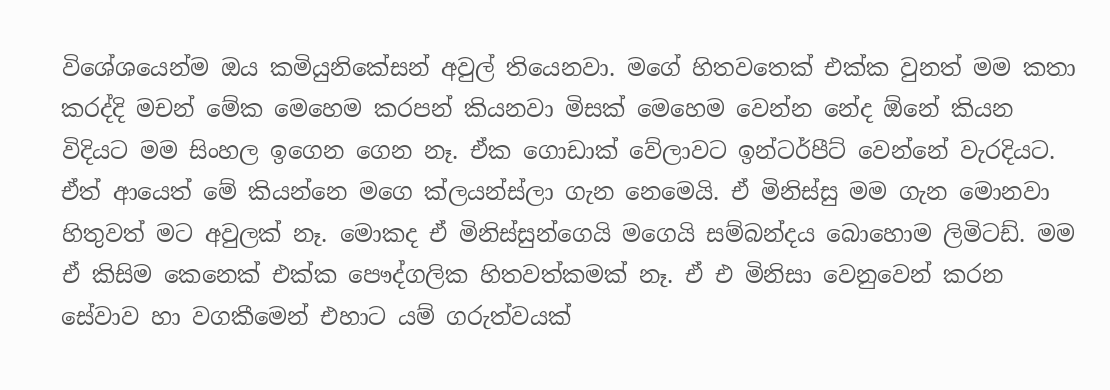විශේශයෙන්ම ඔය කමියුනිකේසන් අවුල් තියෙනවා. මගේ හිතවතෙක් එක්ක වුනත් මම කතා කරද්දි මචන් මේක මෙහෙම කරපන් කියනවා මිසක් මෙහෙම වෙන්න නේද ඕනේ කියන විදියට මම සිංහල ඉගෙන ගෙන නෑ. ඒක ගොඩාක් වේලාවට ඉන්ටර්පීට් වෙන්නේ වැරදියට. ඒත් ආයෙත් මේ කියන්නෙ මගෙ ක්ලයන්ස්ලා ගැන නෙමෙයි. ඒ මිනිස්සු මම ගැන මොනවා හිතුවත් මට අවුලක් නෑ. මොකද ඒ මිනිස්සුන්ගෙයි මගෙයි සම්බන්දය බොහොම ලිමිටඩ්. මම ඒ කිසිම කෙනෙක් එක්ක පෞද්ගලික හිතවත්කමක් නෑ. ඒ එ මිනිසා වෙනුවෙන් කරන සේවාව හා වගකීමෙන් එහාට යම් ගරුත්වයක්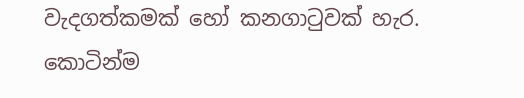වැදගත්කමක් හෝ කනගාටුවක් හැර. කොටින්ම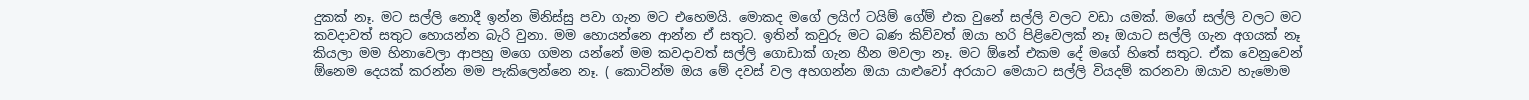දුකක් නෑ. මට සල්ලි නොදී ඉන්න මිනිස්සු පවා ගැන මට එහෙමයි. මොකද මගේ ලයිෆ් ටයිම් ගේම් එක වුනේ සල්ලි වලට වඩා යමක්. මගේ සල්ලි වලට මට කවදාවත් සතුට හොයන්න බැරි වුනා. මම හොයන්නෙ ආන්න ඒ සතුට. ඉතින් කවුරු මට බණ කිව්වත් ඔයා හරි පිළිවෙලක් නෑ ඔයාට සල්ලි ගැන අගයක් නෑ කියලා මම හිනාවෙලා ආපහු මගෙ ගමන යන්නේ මම කවදාවත් සල්ලි ගොඩාක් ගැන හීන මවලා නෑ. මට ඕනේ එකම දේ මගේ හිතේ සතුට. ඒක වෙනුවෙන් ඕනෙම දෙයක් කරන්න මම පැකිලෙන්නෙ නෑ. ( කොටින්ම ඔය මේ දවස් වල අහගන්න ඔයා යාළුවෝ අරයාට මෙයාට සල්ලි වියදම් කරනවා ඔයාව හැමොම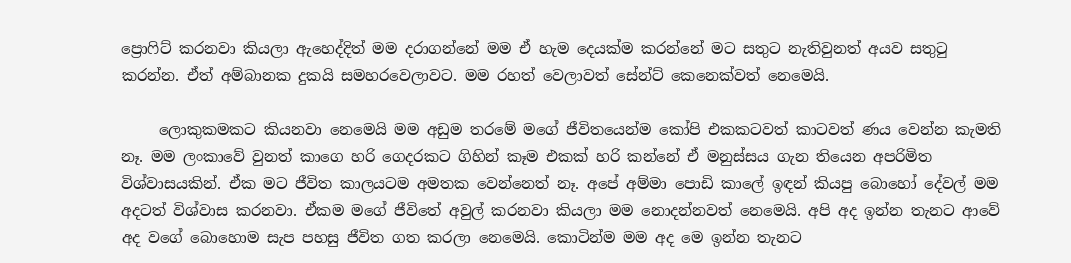ප්‍රොෆිට් කරනවා කියලා ඇහෙද්දිත් මම දරාගන්නේ මම ඒ හැම දෙයක්ම කරන්නේ මට සතුට නැතිවුනත් අයව සතුටු කරන්න. ඒත් අම්බානක දුකයි සමහරවෙලාවට. මම රහත් වෙලාවත් සේන්ට් කෙනෙක්වත් නෙමෙයි.

     ලොකුකමකට කියනවා නෙමෙයි මම අඩුම තරමේ මගේ ජීවිතයෙන්ම කෝපි එකකටවත් කාටවත් ණය වෙන්න කැමති නෑ. මම ලංකාවේ වුනත් කාගෙ හරි ගෙදරකට ගිහින් කෑම එකක් හරි කන්නේ ඒ මනුස්සය ගැන තියෙන අපරිමිත විශ්වාසයකින්. ඒක මට ජීවිත කාලයටම අමතක වෙන්නෙත් නෑ. අපේ අම්මා පොඩි කාලේ ඉඳන් කියපු බොහෝ දේවල් මම අදටත් විශ්වාස කරනවා. ඒකම මගේ ජීවිතේ අවුල් කරනවා කියලා මම නොදන්නවත් නෙමෙයි. අපි අද ඉන්න තැනට ආවේ අද වගේ බොහොම සැප පහසු ජීවිත ගත කරලා නෙමෙයි. කොටින්ම මම අද මෙ ඉන්න තැනට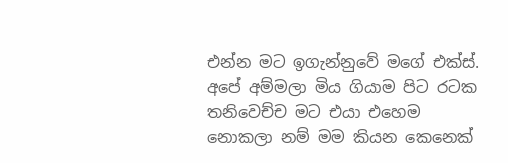එන්න මට ඉගැන්නුවේ මගේ එක්ස්. අපේ අම්මලා මිය ගියාම පිට රටක තනිවෙච්ච මට එයා එහෙම නොකලා නම් මම කියන කෙනෙක්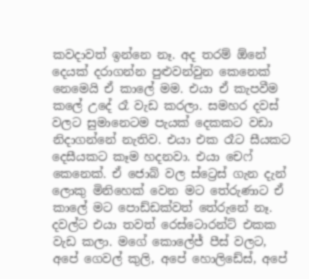කවදාවත් ඉන්නෙ නෑ. අද තරම් ඕනේ දෙයක් දරාගන්න පුළුවන්වුන කෙනෙක් නෙමෙයි ඒ කාලේ මම. එයා ඒ කැපවීම කලේ උදේ රෑ වැඩ කරලා. සමහර දවස් වලට සුමානෙටම පැයක් දෙකකට වඩා නිදාගන්නේ නැතිව. එයා එක රෑට සීයකට දෙසීයකට කෑම හදනවා. එයා චෙෆ් කෙනෙක්. ඒ ජොබ් වල ස්ට්‍රෙස් ගැන දැන් ලොකු මිනිහෙක් වෙන මට තේරුණාට ඒ කාලේ මට පොඩ්ඩක්වත් තේරුනේ නෑ. දවල්ට එයා තවත් රෙස්ටොරන්ට් එකක වැඩ කලා. මගේ කොලේජ් පීස් වලට, අපේ ගෙවල් කුලි, අපේ හොලිඩේස්, අපේ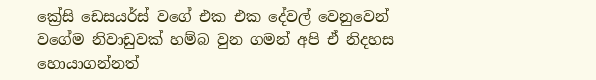ක්‍රේසි ඩෙසයර්ස් වගේ එක එක දේවල් වෙනුවෙන් වගේම නිවාඩුවක් හම්බ වුන ගමන් අපි ඒ නිදහස හොයාගන්නත්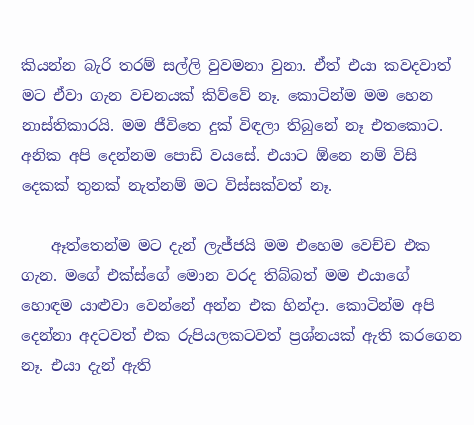කියන්න බැරි තරම් සල්ලි වුවමනා වුනා. ඒත් එයා කවදවාත් මට ඒවා ගැන වචනයක් කිව්වේ නෑ. කොටින්ම මම හෙන නාස්තිකාරයි. මම ජීවිතෙ දුක් විඳලා තිබුනේ නෑ එතකොට. අනික අපි දෙන්නම පොඩි වයසේ. එයාට ඕනෙ නම් විසි දෙකක් තුනක් නැත්නම් මට විස්සක්වත් නෑ.

    ඈත්තෙන්ම මට දැන් ලැජ්ජයි මම එහෙම වෙච්ච එක ගැන. මගේ එක්ස්ගේ මොන වරද තිබ්බත් මම එයාගේ හොඳම යාළුවා වෙන්නේ අන්න එක හින්දා. කොටින්ම අපි දෙන්නා අදටවත් එක රුපියලකටවත් ප්‍රශ්නයක් ඇති කරගෙන නෑ. එයා දැන් ඇති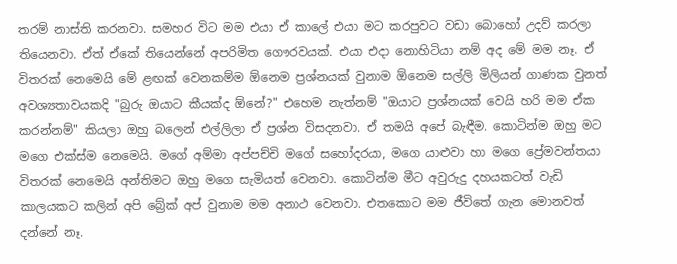තරම් නාස්ති කරනවා. සමහර විට මම එයා ඒ කාලේ එයා මට කරපුවට වඩා බොහෝ උදව් කරලා තියෙනවා. ඒත් ඒකේ තියෙන්නේ අපරිමිත ගෞරවයක්. එයා එදා නොහිටියා නම් අද මේ මම නෑ. ඒ විතරක් නෙමෙයි මේ ළඟක් වෙනකම්ම ඕනෙම ප්‍රශ්නයක් වුනාම ඕනෙම සල්ලි මිලියන් ගාණක වුනත් අවශ්‍යතාවයකදි "බුරු ඔයාට කීයක්ද ඕනේ?" එහෙම නැත්නම් "ඔයාට ප්‍රශ්නයක් වෙයි හරි මම ඒක කරන්නම්" කියලා ඔහු බලෙන් එල්ලිලා ඒ ප්‍රශ්න විසදනවා. ඒ තමයි අපේ බැඳීම. කොටින්ම ඔහු මට මගෙ එක්ස්ම නෙමෙයි. මගේ අම්මා අප්පච්චි මගේ සහෝදරයා, මගෙ යාළුවා හා මගෙ ප්‍රේමවන්තයා විතරක් නෙමෙයි අන්තිමට ඔහු මගෙ සැමියත් වෙනවා. කොටින්ම මීට අවුරුදු දහයකටත් වැඩි කාලයකට කලින් අපි බ්‍රේක් අප් වුනාම මම අනාථ වෙනවා. එතකොට මම ජීවිතේ ගැන මොනවත් දන්නේ නෑ.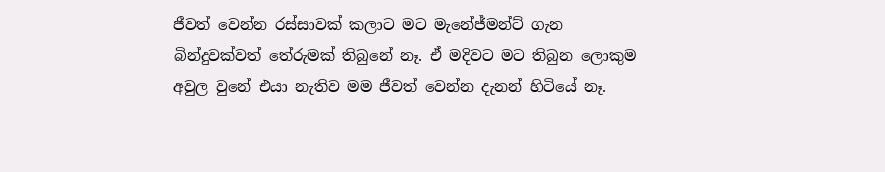ජීවත් වෙන්න රස්සාවක් කලාට මට මැනේජ්මන්ට් ගැන බින්දුවක්වත් තේරුමක් තිබුනේ නෑ. ඒ මදිවට මට තිබුන ලොකුම අවුල වුනේ එයා නැතිව මම ජීවත් වෙන්න දැනන් හිටියේ නෑ.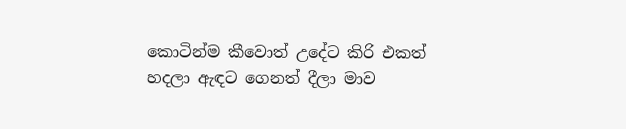කොටින්ම කීවොත් උදේට කිරි එකත් හදලා ඇඳට ගෙනත් දීලා මාව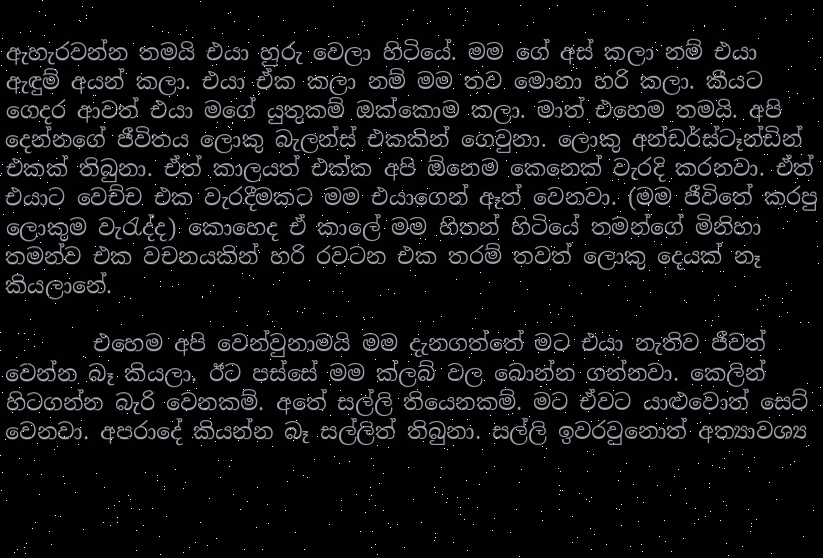ඇහැරවන්න තමයි එයා හුරු වෙලා හිටියේ. මම ගේ අස් කලා නම් එයා ඇඳුම් අයන් කලා. එයා ඒක කලා නම් මම තව මොනා හරි කලා. කීයට ගෙදර ආවත් එයා මගේ යුතුකම් ඔක්කොම කලා. මාත් එහෙම තමයි. අපි දෙන්නගේ ජීවිතය ලොකු බැලන්ස් එකකින් ගෙවුනා. ලොකු අන්ඩර්ස්ටෑන්ඩින් එකක් තිබුනා. ඒත් කාලයත් එක්ක අපි ඕනෙම කෙනෙක් වැරදි කරනවා. ඒත් එයාට වෙච්ච එක වැරදීමකට මම එයාගෙන් ඈත් වෙනවා. (මම ජීවිතේ කරපු ලොකුම වැරැද්ද) කොහෙද ඒ කාලේ මම හිතන් හිටියේ තමන්ගේ මිනිහා තමන්ව එක වචනයකින් හරි රවටන එක තරම් තවත් ලොකු දෙයක් නෑ කියලානේ.

        එහෙම අපි වෙන්වුනාමයි මම දැනගත්තේ මට එයා නැතිව ජීවත් වෙන්න බෑ කියලා. ඊට පස්සේ මම ක්ලබ් වල බොන්න ගන්නවා. කෙලින් හිටගන්න බැරි වෙනකම්. අතේ සල්ලි තියෙනකම්. මට ඒවට යාළුවොත් සෙට් වෙනවා. අපරාදේ කියන්න බෑ සල්ලිත් තිබුනා. සල්ලි ඉවරවුනොත් අත්‍යාවශ්‍ය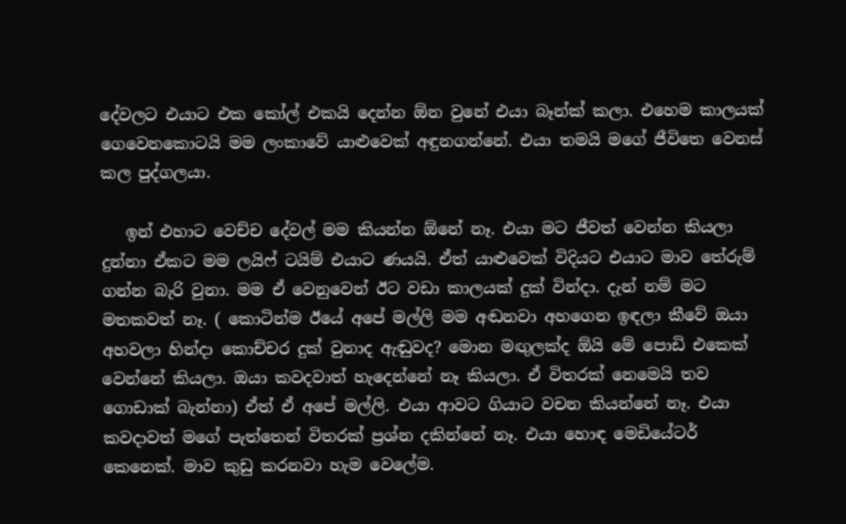දේවලට එයාට එක කෝල් එකයි දෙන්න ඕන වුනේ එයා බෑන්ක් කලා. එහෙම කාලයක් ගෙවෙනකොටයි මම ලංකාවේ යාළුවෙක් අඳුනගන්නේ. එයා තමයි මගේ ජීවිතෙ වෙනස් කල පුද්ගලයා.

   ඉන් එහාට වෙච්ච දේවල් මම කියන්න ඕනේ නෑ. එයා මට ජීවත් වෙන්න කියලා දුන්නා ඒකට මම ලයිෆ් ටයිම් එයාට ණයයි. ඒත් යාළුවෙක් විදියට එයාට මාව තේරුම් ගන්න බැරි වුනා. මම ඒ වෙනුවෙන් ඊට වඩා කාලයක් දුක් වින්දා. දැන් නම් මට මතකවත් නෑ. ( කොටින්ම ඊයේ අපේ මල්ලි මම අඬනවා අහගෙන ඉඳලා කීවේ ඔයා අහවලා හින්දා කොච්චර දුක් වුනාද ඇඬුවද? මොන මඟුලක්ද ඕයි මේ පොඩි එකෙක් වෙන්නේ කියලා. ඔයා කවදවාත් හැදෙන්නේ නෑ කියලා. ඒ විතරක් නෙමෙයි තව ගොඩාක් බැන්නා) ඒත් ඒ අපේ මල්ලි. එයා ආවට ගියාට වචන කියන්නේ නෑ. එයා කවදාවත් මගේ පැත්තෙන් විතරක් ප්‍රශ්න දකින්නේ නෑ. එයා හොඳ මෙඩියේටර් කෙනෙක්. මාව කුඩු කරනවා හැම වෙලේම.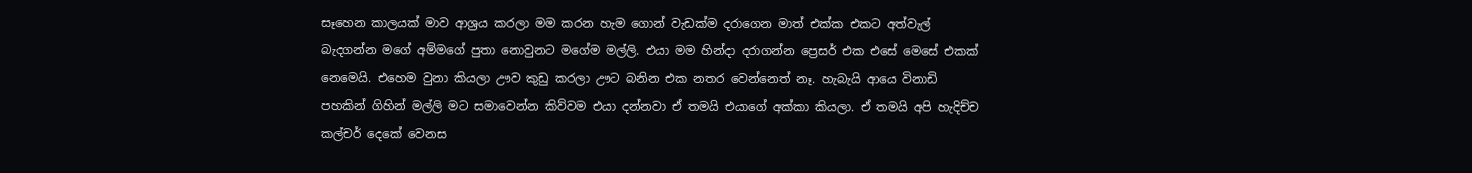සෑහෙන කාලයක් මාව ආශ්‍රය කරලා මම කරන හැම ගොන් වැඩක්ම දරාගෙන මාත් එක්ක එකට අත්වැල් බැදගන්න මගේ අම්මගේ පුතා නොවුනට මගේම මල්ලි. එයා මම හින්දා දරාගන්න ප්‍රෙසර් එක එසේ මෙසේ එකක් නෙමෙයි. එහෙම වුනා කියලා ඌව කුඩු කරලා ඌට බනින එක නතර වෙන්නෙත් නෑ. හැබැයි ආයෙ විනාඩි පහකින් ගිහින් මල්ලි මට සමාවෙන්න කිව්වම එයා දන්නවා ඒ තමයි එයාගේ අක්කා කියලා. ඒ තමයි අපි හැදිච්ච කල්චර් දෙකේ වෙනස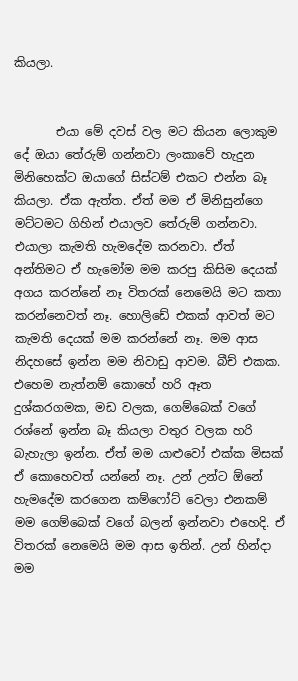කියලා.


       එයා මේ දවස් වල මට කියන ලොකුම දේ ඔයා තේරුම් ගන්නවා ලංකාවේ හැදුන මිනිහෙක්ට ඔයාගේ සිස්ටම් එකට එන්න බෑ කියලා. ඒක ඇත්ත. ඒත් මම ඒ මිනිසුන්ගෙ මට්ටමට ගිහින් එයාලව තේරුම් ගන්නවා. එයාලා කැමති හැමදේම කරනවා. ඒත් අන්තිමට ඒ හැමෝම මම කරපු කිසිම දෙයක් අගය කරන්නේ නෑ විතරක් නෙමෙයි මට කතා කරන්නෙවත් නෑ. හොලිඩේ එකක් ආවත් මට කැමති දෙයක් මම කරන්නේ නෑ. මම ආස නිදහසේ ඉන්න මම නිවාඩු ආවම. බීච් එකක. එහෙම නැත්නම් කොහේ හරි ඈත දුශ්කරගමක, මඩ වලක, ගෙම්බෙක් වගේ රශ්නේ ඉන්න බෑ කියලා වතුර වලක හරි බැහැලා ඉන්න. ඒත් මම යාළුවෝ එක්ක මිසක් ඒ කොහෙවත් යන්නේ නෑ. උන් උන්ට ඕනේ හැමදේම කරගෙන කම්ෆෝට් වෙලා එනකම් මම ගෙම්බෙක් වගේ බලන් ඉන්නවා එහෙදි. ඒ විතරක් නෙමෙයි මම ආස ඉතින්. උන් හින්දා මම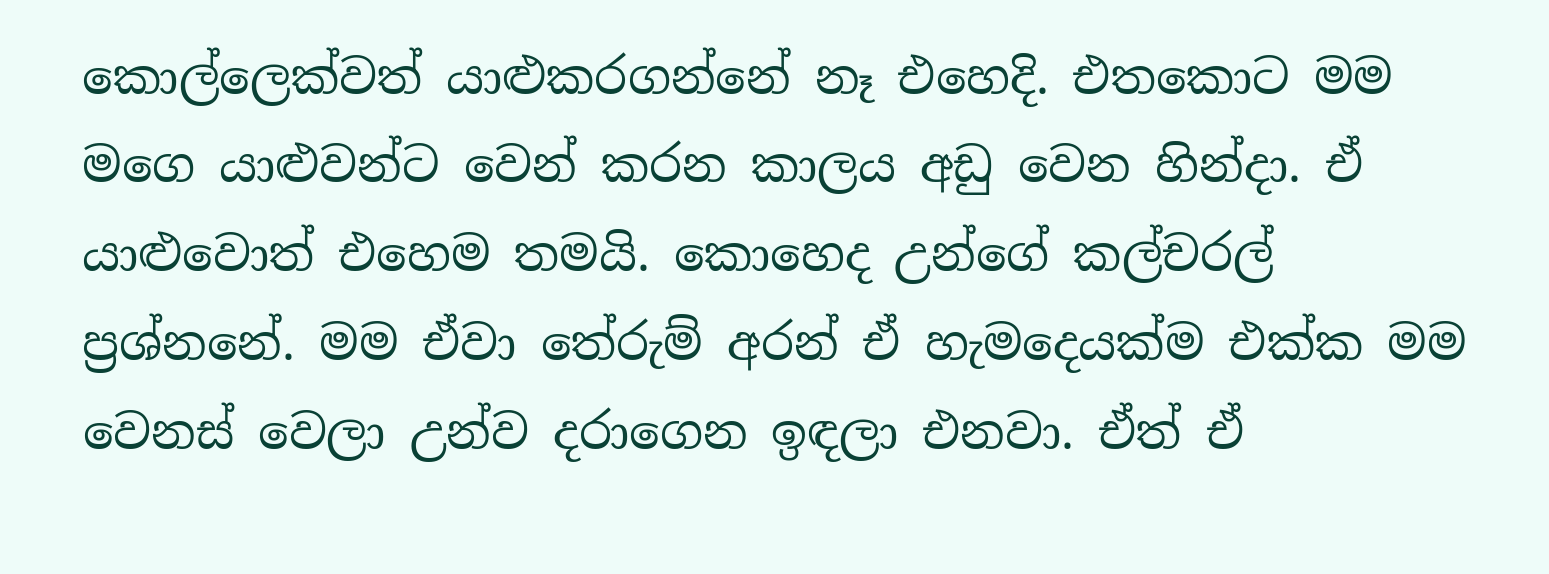කොල්ලෙක්වත් යාළුකරගන්නේ නෑ එහෙදි. එතකොට මම මගෙ යාළුවන්ට වෙන් කරන කාලය අඩු වෙන හින්දා. ඒ යාළුවොත් එහෙම තමයි. කොහෙද උන්ගේ කල්චරල් ප්‍රශ්නනේ. මම ඒවා තේරුම් අරන් ඒ හැමදෙයක්ම එක්ක මම වෙනස් වෙලා උන්ව දරාගෙන ඉඳලා එනවා. ඒත් ඒ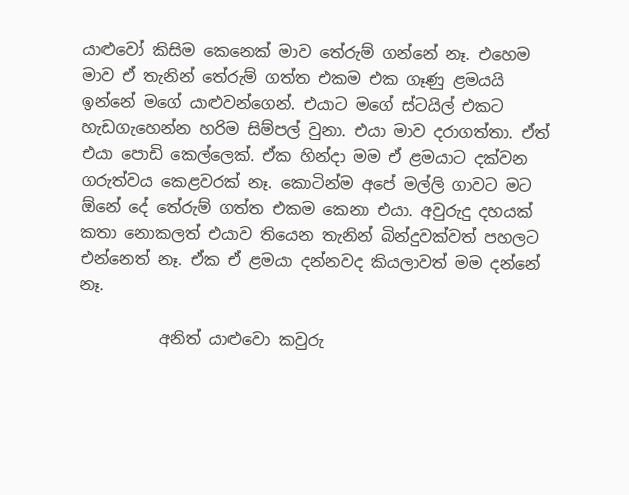යාළුවෝ කිසිම කෙනෙක් මාව තේරුම් ගන්නේ නෑ. එහෙම මාව ඒ තැනින් තේරුම් ගත්ත එකම එක ගෑණු ළමයයි ඉන්නේ මගේ යාළුවන්ගෙන්. එයාට මගේ ස්ටයිල් එකට හැඩගැහෙන්න හරිම සිම්පල් වුනා. එයා මාව දරාගත්තා. ඒත් එයා පොඩි කෙල්ලෙක්. ඒක හින්දා මම ඒ ළමයාට දක්වන ගරුත්වය කෙළවරක් නෑ. කොටින්ම අපේ මල්ලි ගාවට මට ඕනේ දේ තේරුම් ගත්ත එකම කෙනා එයා. අවුරුදු දහයක් කතා නොකලත් එයාව තියෙන තැනින් බින්දුවක්වත් පහලට එන්නෙත් නෑ. ඒක ඒ ළමයා දන්නවද කියලාවත් මම දන්නේ නෑ.

          අනිත් යාළුවො කවුරු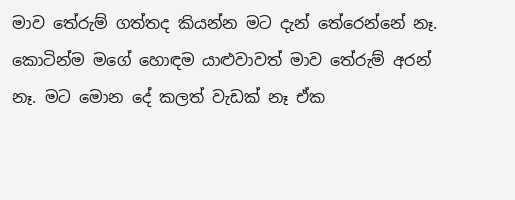මාව තේරුම් ගත්තද කියන්න මට දැන් තේරෙන්නේ නෑ. කොටින්ම මගේ හොඳම යාළුවාවත් මාව තේරුම් අරන් නෑ. මට මොන දේ කලත් වැඩක් නෑ ඒක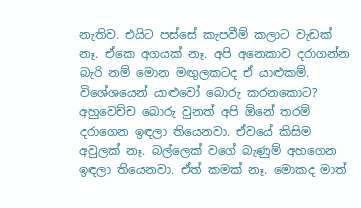නැතිව. එයිට පස්සේ කැපවීම් කලාට වැඩක් නෑ. ඒකෙ අගයක් නෑ. අපි අනෙකාව දරාගන්න බැරි නම් මොන මඟුලකටද ඒ යාළුකම්. විශේශයෙන් යාළුවෝ බොරු කරනකොට? අහුවෙච්ච බොරු වුනත් අපි ඕනේ තරම් දරාගෙන ඉඳලා තියෙනවා. ඒවයේ කිසිම අවුලක් නෑ. බල්ලෙක් වගේ බැණුම් අහගෙන ඉඳලා තියෙනවා. ඒත් කමක් නෑ. මොකද මාත්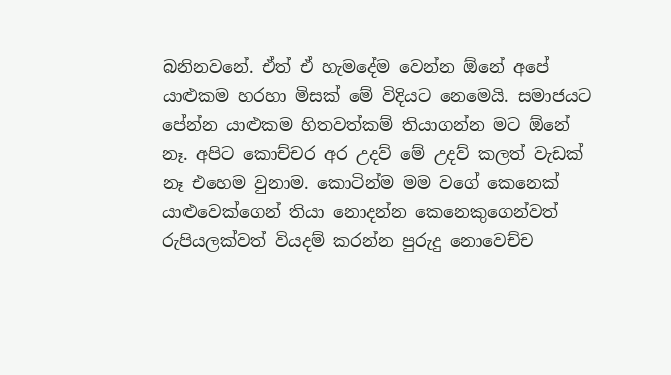බනිනවනේ. ඒත් ඒ හැමදේම වෙන්න ඕනේ අපේ යාළුකම හරහා මිසක් මේ විදියට නෙමෙයි. සමාජයට පේන්න යාළුකම හිතවත්කම් තියාගන්න මට ඕනේ නෑ. අපිට කොච්චර අර උදව් මේ උදව් කලත් වැඩක් නෑ එහෙම වුනාම. කොටින්ම මම වගේ කෙනෙක් යාළුවෙක්ගෙන් තියා නොදන්න කෙනෙකුගෙන්වත් රුපියලක්වත් වියදම් කරන්න පුරුදු නොවෙච්ච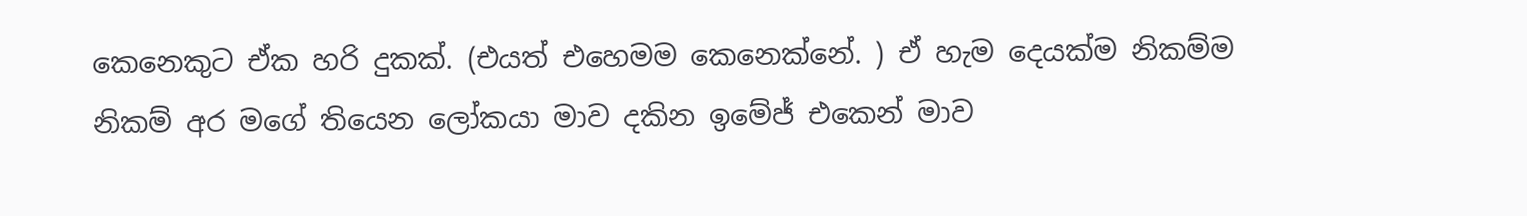කෙනෙකුට ඒක හරි දුකක්. (එයත් එහෙමම කෙනෙක්නේ. ) ඒ හැම දෙයක්ම නිකම්ම නිකම් අර මගේ තියෙන ලෝකයා මාව දකින ඉමේජ් එකෙන් මාව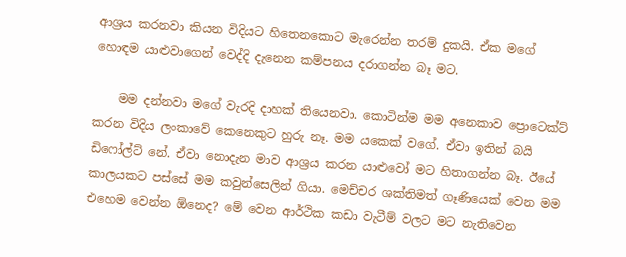ආශ්‍රය කරනවා කියන විදියට හිතෙනකොට මැරෙන්න තරම් දුකයි. ඒක මගේ හොඳම යාළුවාගෙන් වෙද්දි දැනෙන කම්පනය දරාගන්න බෑ මට.

    මම දන්නවා මගේ වැරදි දාහක් තියෙනවා. කොටින්ම මම අනෙකාව ප්‍රොටෙක්ට් කරන විදිය ලංකාවේ කෙනෙකුට හුරු නෑ. මම යකෙක් වගේ. ඒවා ඉතින් බයි ඩිෆෝල්ට් නේ. ඒවා නොදැන මාව ආශ්‍රය කරන යාළුවෝ මට හිතාගන්න බෑ. ඊයේ කාලයකට පස්සේ මම කවුන්සෙලින් ගියා. මෙච්චර ශක්තිමත් ගෑණියෙක් වෙන මම එහෙම වෙන්න ඕනෙද? මේ වෙන ආර්ථික කඩා වැටීම් වලට මට නැතිවෙන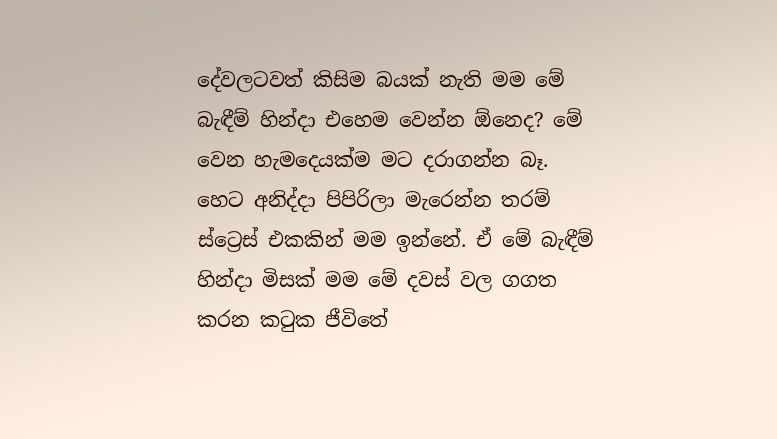දේවලටවත් කිසිම බයක් නැති මම මේ බැඳීම් හින්දා එහෙම වෙන්න ඕනෙද? මේ වෙන හැමදෙයක්ම මට දරාගන්න බෑ. හෙට අනිද්දා පිපිරිලා මැරෙන්න තරම් ස්ට්‍රෙස් එකකින් මම ඉන්නේ. ඒ මේ බැඳීම් හින්දා මිසක් මම මේ දවස් වල ගගත කරන කටුක ජීවිතේ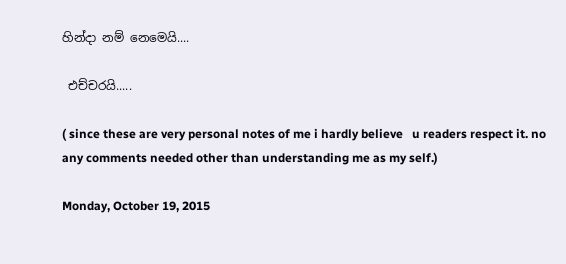හින්දා නම් නෙමෙයි....

 එච්චරයි.....

( since these are very personal notes of me i hardly believe   u readers respect it. no any comments needed other than understanding me as my self.)

Monday, October 19, 2015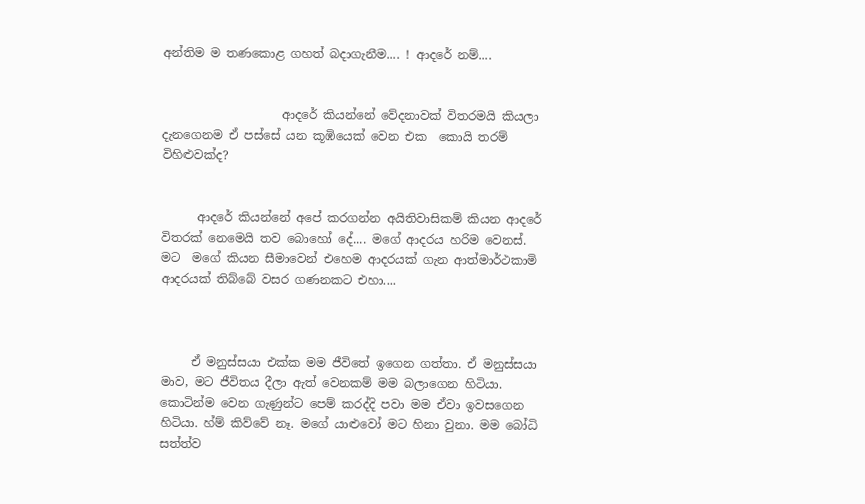අන්තිම ම තණකොළ ගහත් බදාගැනීම.... ! ආදරේ නම්....


                    ආදරේ කියන්නේ වේදනාවක් විතරමයි කියලා දැනගෙනම ඒ පස්සේ යන කූඹියෙක් වෙන එක  කොයි තරම් විහිළුවක්ද?


      ආදරේ කියන්නේ අපේ කරගන්න අයිතිවාසිකම් කියන ආදරේ විතරක් නෙමෙයි තව බොහෝ දේ.... මගේ ආදරය හරිම වෙනස්. මට  මගේ කියන සීමාවෙන් එහෙම ආදරයක් ගැන ආත්මාර්ථකාමි ආදරයක් තිබ්බේ වසර ගණනකට එහා....



     ඒ මනුස්සයා එක්ක මම ජීවිතේ ඉගෙන ගත්තා. ඒ මනුස්සයා මාව, මට ජීවිතය දීලා ඇත් වෙනකම් මම බලාගෙන හිටියා. කොටින්ම වෙන ගැණුන්ට පෙම් කරද්දි පවා මම ඒවා ඉවසගෙන හිටියා. හ්ම් කිව්වේ නෑ. මගේ යාළුවෝ මට හිනා වුනා. මම බෝධි සත්ත්ව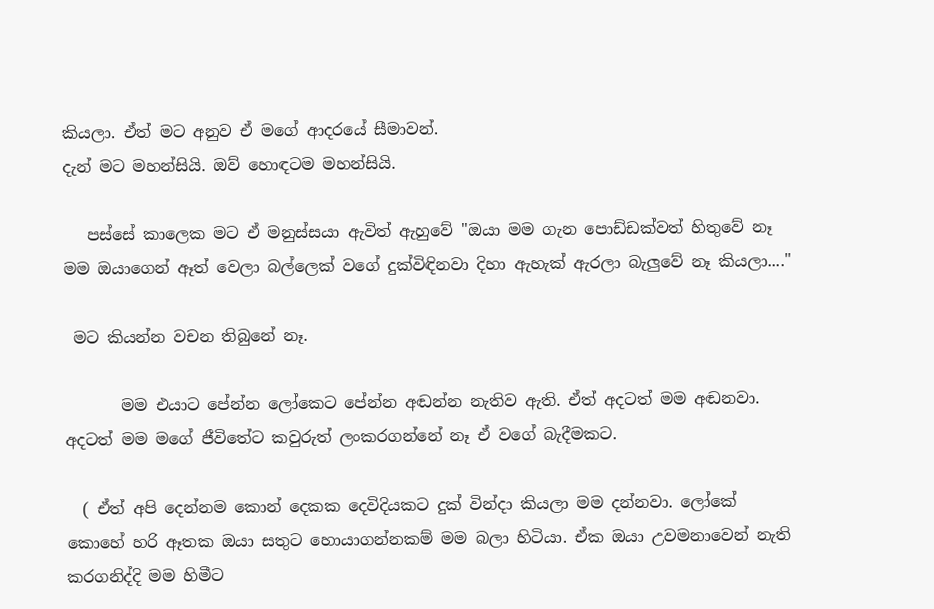කියලා. ඒත් මට අනුව ඒ මගේ ආදරයේ සීමාවන්.
දැන් මට මහන්සියි. ඔව් හොඳටම මහන්සියි.

   පස්සේ කාලෙක මට ඒ මනුස්සයා ඇවිත් ඇහුවේ "ඔයා මම ගැන පොඩ්ඩක්වත් හිතුවේ නෑ මම ඔයාගෙන් ඈත් වෙලා බල්ලෙක් වගේ දුක්විඳිනවා දිහා ඇහැක් ඇරලා බැලුවේ නෑ කියලා...."

 මට කියන්න වචන තිබුනේ නෑ.

       මම එයාට පේන්න ලෝකෙට පේන්න අඬන්න නැතිව ඇති. ඒත් අදටත් මම අඬනවා. අදටත් මම මගේ ජීවිතේට කවුරුත් ලංකරගන්නේ නෑ ඒ වගේ බැදීමකට.

  ( ඒත් අපි දෙන්නම කොන් දෙකක දෙවිදියකට දුක් වින්දා කියලා මම දන්නවා. ලෝකේ කොහේ හරි ඈතක ඔයා සතුට හොයාගන්නකම් මම බලා හිටියා. ඒක ඔයා උවමනාවෙන් නැති කරගනිද්දි මම හිමීට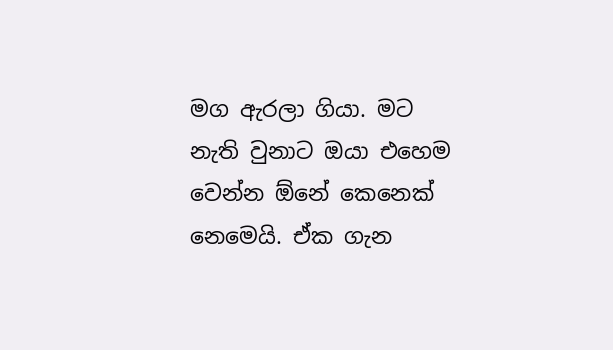මග ඇරලා ගියා. මට නැති වුනාට ඔයා එහෙම වෙන්න ඕනේ කෙනෙක් නෙමෙයි. ඒක ගැන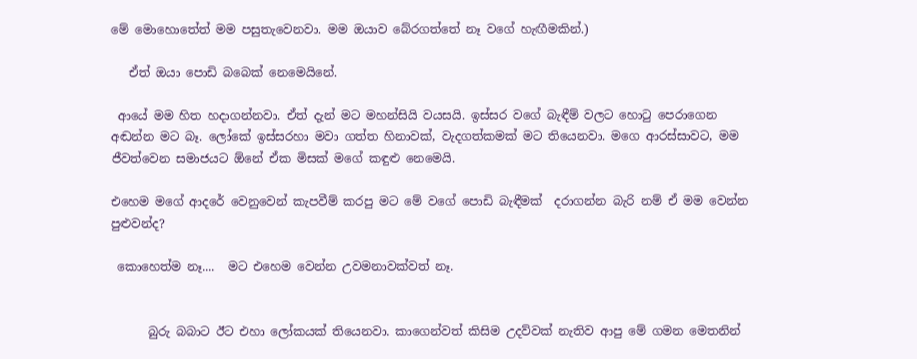මේ මොහොතේත් මම පසුතැවෙනවා. මම ඔයාව බේරගත්තේ නෑ වගේ හැඟීමකින්.)

   ඒත් ඔයා පොඩි බබෙක් නෙමෙයිනේ.

 ආයේ මම හිත හදාගන්නවා. ඒත් දැන් මට මහන්සියි වයසයි. ඉස්සර වගේ බැඳීම් වලට හොටු පෙරාගෙන අඬන්න මට බෑ. ලෝකේ ඉස්සරහා මවා ගත්ත හිනාවක්, වැදගත්කමක් මට තියෙනවා. මගෙ ආරස්සාවට, මම ජීවත්වෙන සමාජයට ඕනේ ඒක මිසක් මගේ කඳුළු නෙමෙයි.

එහෙම මගේ ආදරේ වෙනුවෙන් කැපවීම් කරපු මට මේ වගේ පොඩි බැඳීමක්  දරාගන්න බැරි නම් ඒ මම වෙන්න පුළුවන්ද?

 කොහෙත්ම නෑ....  මට එහෙම වෙන්න උවමනාවක්වත් නෑ.


      බුරු බබාට ඊට එහා ලෝකයක් තියෙනවා. කාගෙන්වත් කිසිම උදව්වක් නැතිව ආපු මේ ගමන මෙතනින්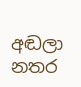අඬලා නතර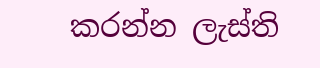කරන්න ලැස්ති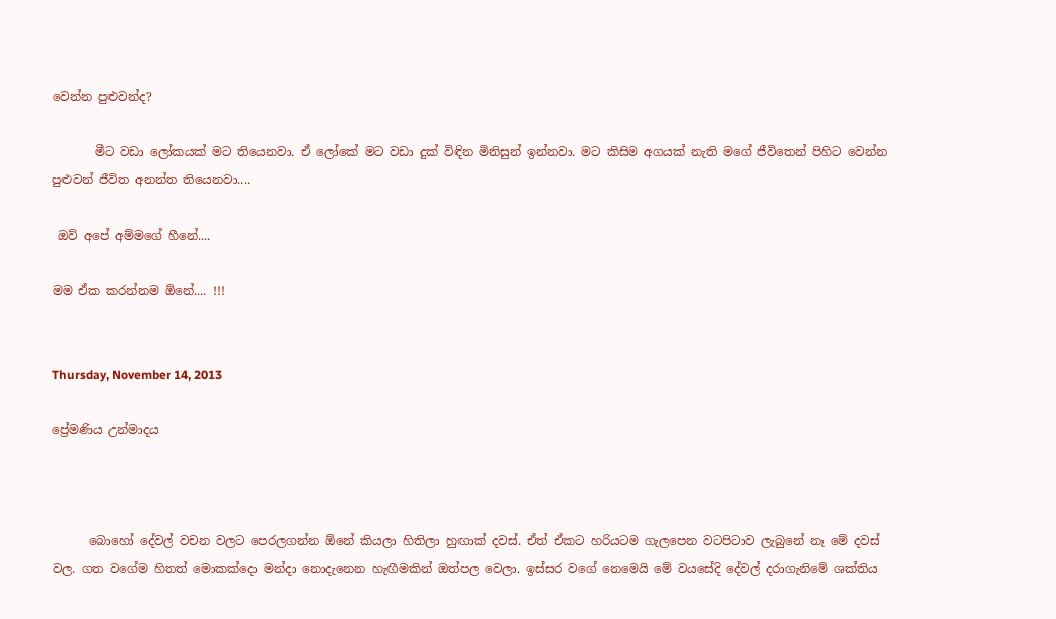වෙන්න පුළුවන්ද?

       මීට වඩා ලෝකයක් මට තියෙනවා. ඒ ලෝකේ මට වඩා දුක් විඳින මිනිසුන් ඉන්නවා. මට කිසිම අගයක් නැති මගේ ජීවිතෙන් පිහිට වෙන්න පුළුවන් ජීවිත අනන්ත තියෙනවා....

 ඔව් අපේ අම්මගේ හීනේ....

මම ඒක කරන්නම ඕනේ.... !!!


Thursday, November 14, 2013

ප්‍රේමණිය උන්මාදය



      බොහෝ දේවල් වචන වලට පෙරලගන්න ඕනේ කියලා හිතිලා හුඟාක් දවස්. ඒත් ඒකට හරියටම ගැලපෙන වටපිටාව ලැබුනේ නෑ මේ දවස් වල. ගත වගේම හිතත් මොකක්දො මන්දා නොදැනෙන හැඟීමකින් ඔත්පල වෙලා. ඉස්සර වගේ නෙමෙයි මේ වයසේදි දේවල් දරාගැනිමේ ශක්තිය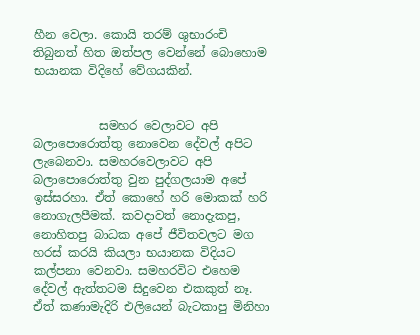හීන වෙලා. කොයි තරම් ශුභාරංචි තිබුනත් හිත ඔත්පල වෙන්නේ බොහොම භයානක විදිහේ වේගයකින්.


           සමහර වෙලාවට අපි බලාපොරොත්තු නොවෙන දේවල් අපිට ලැබෙනවා. සමහරවෙලාවට අපි බලාපොරොත්තු වුන පුද්ගලයාම අපේ ඉස්සරහා. ඒත් කොහේ හරි මොකක් හරි නොගැලපීමක්. කවදාවත් නොදැකපු, නොහිතපු බාධක අපේ ජීවිතවලට මග හරස් කරයි කියලා භයානක විදියට කල්පනා වෙනවා. සමහරවිට එහෙම දේවල් ඇත්තටම සිදුවෙන එකකුත් නෑ. ඒත් කණාමැදිරි එලියෙන් බැටකාපු මිනිහා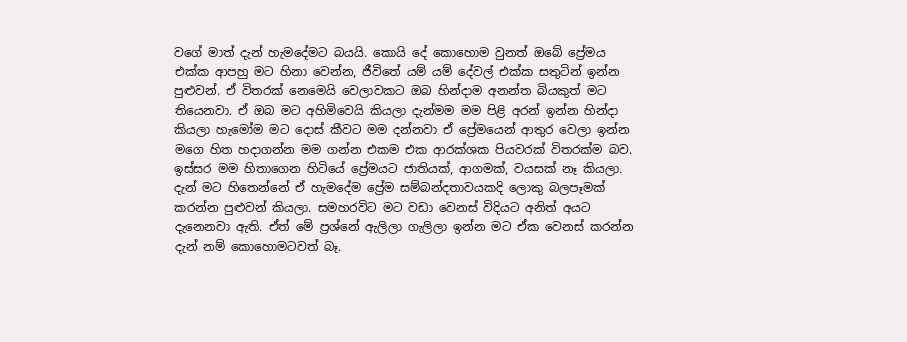වගේ මාත් දැන් හැමදේමට බයයි. කොයි දේ කොහොම වුනත් ඔබේ ප්‍රේමය එක්ක ආපහු මට හිනා වෙන්න, ජීවිතේ යම් යම් දේවල් එක්ක සතුටින් ඉන්න පුළුවන්. ඒ විතරක් නෙමෙයි වෙලාවකට ඔබ හින්දාම අනන්ත බියකුත් මට තියෙනවා. ඒ ඔබ මට අහිමිවෙයි කියලා දැන්මම මම පිළි අරන් ඉන්න හින්දා කියලා හැමෝම මට දොස් කීවට මම දන්නවා ඒ ප්‍රේමයෙන් ආතුර වෙලා ඉන්න මගෙ හිත හදාගන්න මම ගන්න එකම එක ආරක්ශක පියවරක් විතරක්ම බව. ඉස්සර මම හිතාගෙන හිටියේ ප්‍රේමයට ජාතියක්, ආගමක්, වයසක් නෑ කියලා. දැන් මට හිතෙන්නේ ඒ හැමදේම ප්‍රේම සම්බන්දතාවයකදි ලොකු බලපෑමක් කරන්න පුළුවන් කියලා. සමහරවිට මට වඩා වෙනස් විදියට අනිත් අයට දැනෙනවා ඇති. ඒත් මේ ප්‍රශ්නේ ඇලිලා ගැලිලා ඉන්න මට ඒක වෙනස් කරන්න දැන් නම් කොහොමටවත් බෑ.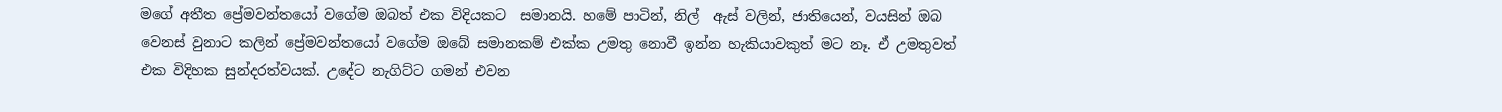මගේ අතීත ප්‍රේමවන්තයෝ වගේම ඔබත් එක විදියකට  සමානයි. හමේ පාටින්, නිල්  ඇස් වලින්, ජාතියෙන්, වයසින් ඔබ වෙනස් වුනාට කලින් ප්‍රේමවන්තයෝ වගේම ඔබේ සමානකම් එක්ක උමතු නොවී ඉන්න හැකියාවකුත් මට නෑ. ඒ උමතුවත් එක විදිහක සුන්දරත්වයක්. උදේට නැගිට්ට ගමන් එවන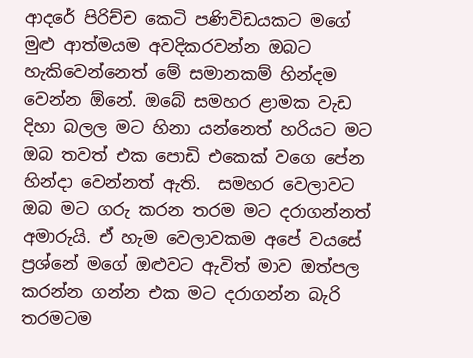ආදරේ පිරිච්ච කෙටි පණිවිඩයකට මගේ මුළු ආත්මයම අවදිකරවන්න ඔබට හැකිවෙන්නෙත් මේ සමානකම් හින්දම වෙන්න ඕනේ. ඔබේ සමහර ළාමක වැඩ දිහා බලල මට හිනා යන්නෙත් හරියට මට ඔබ තවත් එක පොඩි එකෙක් වගෙ පේන හින්දා වෙන්නත් ඇති.  සමහර වෙලාවට ඔබ මට ගරු කරන තරම මට දරාගන්නත් අමාරුයි. ඒ හැම වෙලාවකම අපේ වයසේ ප්‍රශ්නේ මගේ ඔළුවට ඇවිත් මාව ඔත්පල කරන්න ගන්න එක මට දරාගන්න බැරි තරමටම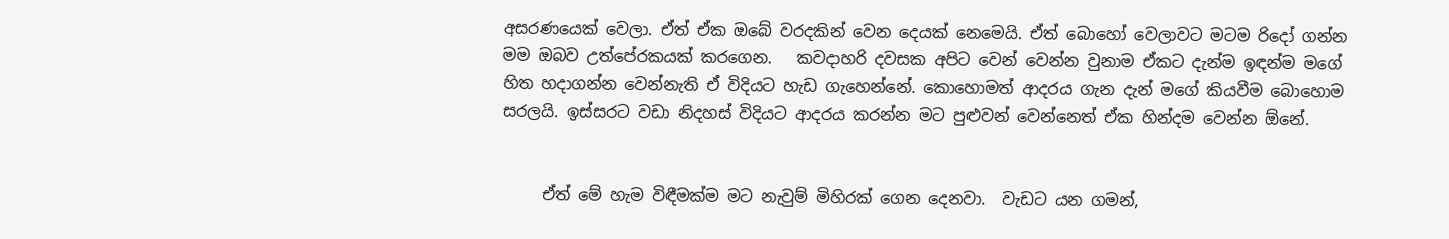අසරණයෙක් වෙලා. ඒත් ඒක ඔබේ වරදකින් වෙන දෙයක් නෙමෙයි. ඒත් බොහෝ වෙලාවට මටම රිදෝ ගන්න මම ඔබව උත්පේරකයක් කරගෙන.   කවදාහරි දවසක අපිට වෙන් වෙන්න වුනාම ඒකට දැන්ම ඉඳන්ම මගේ හිත හදාගන්න වෙන්නැති ඒ විදියට හැඩ ගැහෙන්නේ. කොහොමත් ආදරය ගැන දැන් මගේ කියවීම බොහොම සරලයි. ඉස්සරට වඩා නිදහස් විදියට ආදරය කරන්න මට පුළුවන් වෙන්නෙත් ඒක හින්දම වෙන්න ඕනේ.


     ඒත් මේ හැම විඳීමක්ම මට නැවුම් මිහිරක් ගෙන දෙනවා.  වැඩට යන ගමන්,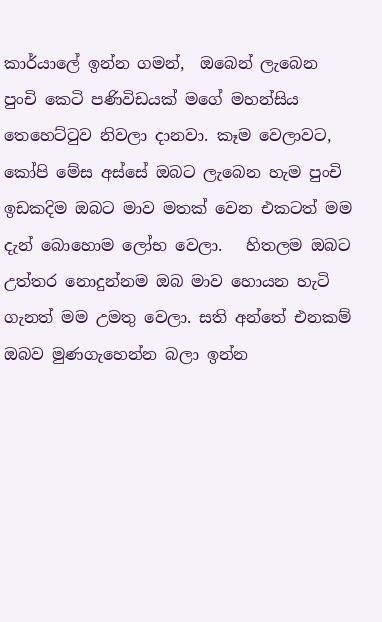කාර්යාලේ ඉන්න ගමන්,  ඔබෙන් ලැබෙන පුංචි කෙටි පණිවිඩයක් මගේ මහන්සිය තෙහෙට්ටුව නිවලා දානවා. කෑම වෙලාවට, කෝපි මේස අස්සේ ඔබට ලැබෙන හැම පුංචි ඉඩකදිම ඔබට මාව මතක් වෙන එකටත් මම දැන් බොහොම ලෝභ වෙලා.   හිතලම ඔබට උත්තර නොදුන්නම ඔබ මාව හොයන හැටි ගැනත් මම උමතු වෙලා. සති අන්තේ එනකම් ඔබව මුණගැහෙන්න බලා ඉන්න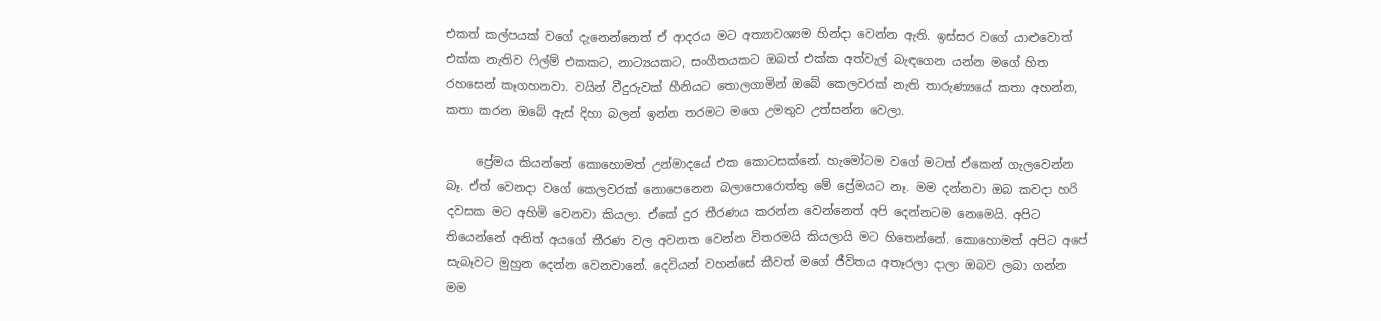එකත් කල්පයක් වගේ දැනෙන්නෙත් ඒ ආදරය මට අත්‍යාවශ්‍යම හින්දා වෙන්න ඇති. ඉස්සර වගේ යාළුවොත් එක්ක නැතිව ෆිල්ම් එකකට, නාට්‍යයකට, සංගීතයකට ඔබත් එක්ක අත්වැල් බැඳගෙන යන්න මගේ හිත රහසෙන් කෑගහනවා. වයින් වීදුරුවක් හීනියට තොලගාමින් ඔබේ කෙලවරක් නැති තාරුණ්‍යයේ කතා අහන්න, කතා කරන ඔබේ ඇස් දිහා බලන් ඉන්න තරමට මගෙ උමතුව උත්සන්න වෙලා.

     ප්‍රේමය කියන්නේ කොහොමත් උන්මාදයේ එක කොටසක්නේ. හැමෝටම වගේ මටත් ඒකෙන් ගැලවෙන්න බෑ. ඒත් වෙනදා වගේ කෙලවරක් නොපෙනෙන බලාපොරොත්තු මේ ප්‍රේමයට නෑ. මම දන්නවා ඔබ කවදා හරි දවසක මට අහිමි වෙනවා කියලා. ඒකේ දුර තීරණය කරන්න වෙන්නෙත් අපි දෙන්නටම නෙමෙයි. අපිට තියෙන්නේ අනිත් අයගේ තීරණ වල අවනත වෙන්න විතරමයි කියලායි මට හිතෙන්නේ. කොහොමත් අපිට අපේ සැබෑවට මුහුන දෙන්න වෙනවානේ. දෙවියන් වහන්සේ කීවත් මගේ ජීවිතය අතෑරලා දාලා ඔබව ලබා ගන්න මම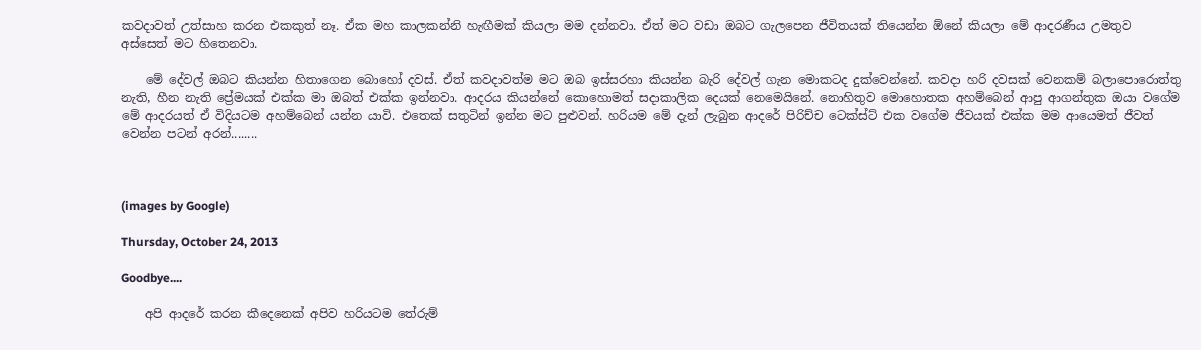කවදාවත් උත්සාහ කරන එකකුත් නෑ. ඒක මහ කාලකන්නි හැඟීමක් කියලා මම දන්නවා. ඒත් මට වඩා ඔබට ගැලපෙන ජීවිතයක් තියෙන්න ඕනේ කියලා මේ ආදරණීය උමතුව අස්සෙත් මට හිතෙනවා.

    මේ දේවල් ඔබට කියන්න හිතාගෙන බොහෝ දවස්. ඒත් කවදාවත්ම මට ඔබ ඉස්සරහා කියන්න බැරි දේවල් ගැන මොකටද දුක්වෙන්නේ. කවදා හරි දවසක් වෙනකම් බලාපොරොත්තු නැති, හීන නැති ප්‍රේමයක් එක්ක මා ඔබත් එක්ක ඉන්නවා. ආදරය කියන්නේ කොහොමත් සදාකාලික දෙයක් නෙමෙයිනේ. නොහිතුව මොහොතක අහම්බෙන් ආපු ආගන්තුක ඔයා වගේම මේ ආදරයත් ඒ විදියටම අහම්බෙන් යන්න යාවි. එතෙක් සතුටින් ඉන්න මට පුළුවන්. හරියම මේ දැන් ලැබුන ආදරේ පිරිච්ච ටෙක්ස්ට් එක වගේම ජීවයක් එක්ක මම ආයෙමත් ජීවත් වෙන්න පටන් අරන්........



(images by Google)

Thursday, October 24, 2013

Goodbye....

    අපි ආදරේ කරන කීදෙනෙක් අපිව හරියටම තේරුම්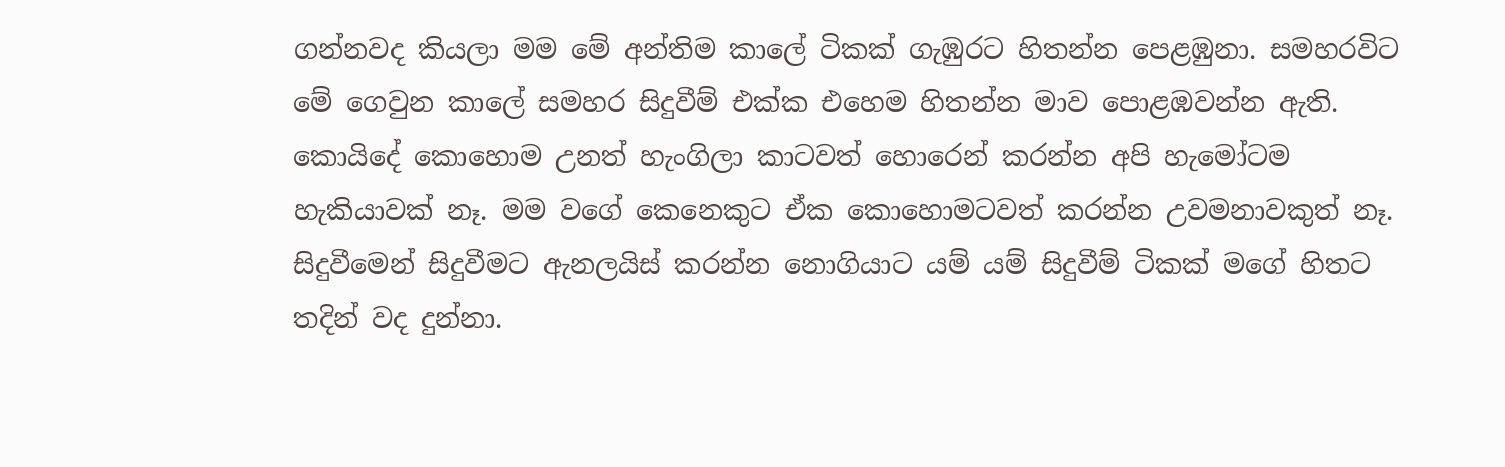ගන්නවද කියලා මම මේ අන්තිම කාලේ ටිකක් ගැඹුරට හිතන්න පෙළඹුනා. සමහරවිට මේ ගෙවුන කාලේ සමහර සිදුවීම් එක්ක එහෙම හිතන්න මාව පොළඹවන්න ඇති. කොයිදේ කොහොම උනත් හැංගිලා කාටවත් හොරෙන් කරන්න අපි හැමෝටම හැකියාවක් නෑ. මම වගේ කෙනෙකුට ඒක කොහොමටවත් කරන්න උවමනාවකුත් නෑ. සිදුවීමෙන් සිදුවීමට ඇනලයිස් කරන්න නොගියාට යම් යම් සිදුවීම් ටිකක් මගේ හිතට තදින් වද දුන්නා.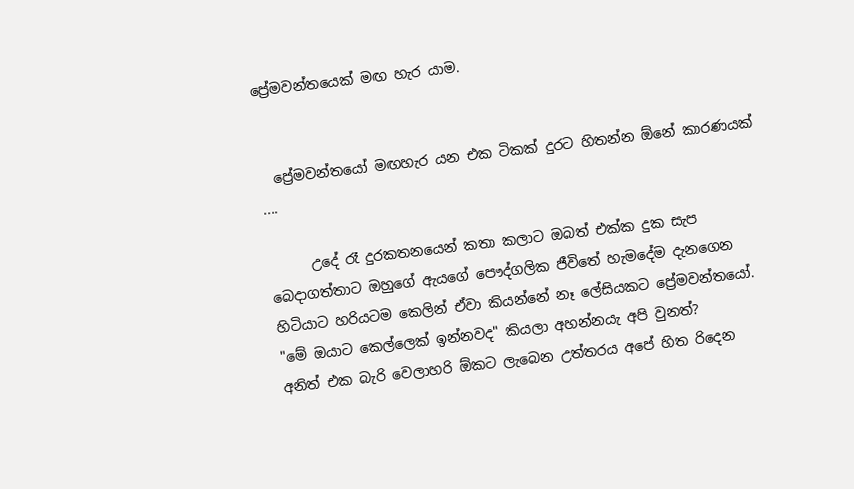ප්‍රේමවන්තයෙක් මඟ හැර යාම.


  ප්‍රේමවන්තයෝ මඟහැර යන එක ටිකක් දුරට හිතන්න ඕනේ කාරණයක් ....

      උදේ රෑ දුරකතනයෙන් කතා කලාට ඔබත් එක්ක දුක සැප බෙදාගත්තාට ඔහුගේ ඇයගේ පෞද්ගලික ජීවිතේ හැමදේම දැනගෙන හිටියාට හරියටම කෙලින් ඒවා කියන්නේ නෑ ලේසියකට ප්‍රේමවන්තයෝ.
"මේ ඔයාට කෙල්ලෙක් ඉන්නවද" කියලා අහන්නයැ අපි වුනත්?
අනිත් එක බැරි වෙලාහරි ඕකට ලැබෙන උත්තරය අපේ හිත රිදෙන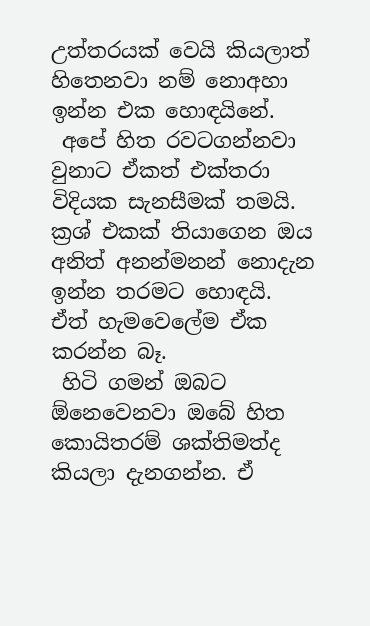උත්තරයක් වෙයි කියලාත් හිතෙනවා නම් නොඅහා ඉන්න එක හොඳයිනේ.
 අපේ හිත රවටගන්නවා වුනාට ඒකත් එක්තරා විදියක සැනසීමක් තමයි. ක්‍රශ් එකක් තියාගෙන ඔය අනිත් අනන්මනන් නොදැන ඉන්න තරමට හොඳයි.
ඒත් හැමවෙලේම ඒක කරන්න බෑ.
 හිටි ගමන් ඔබට ඕනෙවෙනවා ඔබේ හිත කොයිතරම් ශක්තිමත්ද කියලා දැනගන්න. ඒ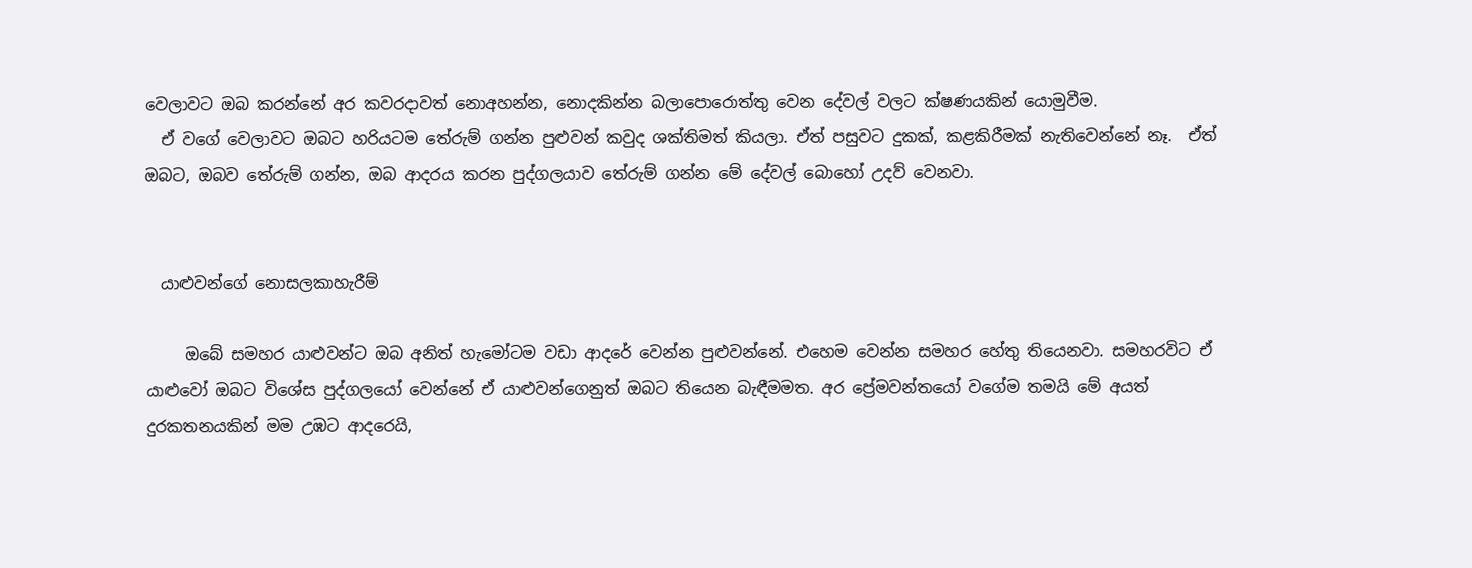වෙලාවට ඔබ කරන්නේ අර කවරදාවත් නොඅහන්න, නොදකින්න බලාපොරොත්තු වෙන දේවල් වලට ක්ෂණයකින් යොමුවීම.
  ඒ වගේ වෙලාවට ඔබට හරියටම තේරුම් ගන්න පුළුවන් කවුද ශක්තිමත් කියලා. ඒත් පසුවට දුකක්, කළකිරීමක් නැතිවෙන්නේ නෑ.  ඒත් ඔබට, ඔබව තේරුම් ගන්න, ඔබ ආදරය කරන පුද්ගලයාව තේරුම් ගන්න මේ දේවල් බොහෝ උදව් වෙනවා.


  යාළුවන්ගේ නොසලකාහැරීම්

     ඔබේ සමහර යාළුවන්ට ඔබ අනිත් හැමෝටම වඩා ආදරේ වෙන්න පුළුවන්නේ. එහෙම වෙන්න සමහර හේතු තියෙනවා. සමහරවිට ඒ යාළුවෝ ඔබට විශේස පුද්ගලයෝ වෙන්නේ ඒ යාළුවන්ගෙනුත් ඔබට තියෙන බැඳීමමත. අර ප්‍රේමවන්තයෝ වගේම තමයි මේ අයත් දුරකතනයකින් මම උඹට ආදරෙයි,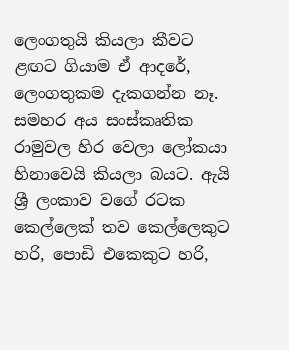ලෙංගතුයි කියලා කීවට ළඟට ගියාම ඒ ආදරේ, ලෙංගතුකම දැකගන්න නෑ. සමහර අය සංස්කෘතික රාමුවල හිර වෙලා ලෝකයා හිනාවෙයි කියලා බයට. ඇයි ශ්‍රී ලංකාව වගේ රටක කෙල්ලෙක් තව කෙල්ලෙකුට හරි, පොඩි එකෙකුට හරි,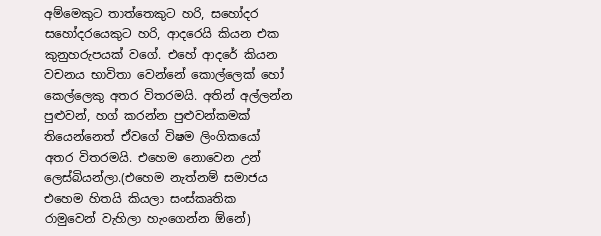අම්මෙකුට තාත්තෙකුට හරි, සහෝදර සහෝදරයෙකුට හරි, ආදරෙයි කියන එක කුනුහරුපයක් වගේ. එහේ ආදරේ කියන වචනය භාවිතා වෙන්නේ කොල්ලෙක් හෝ කෙල්ලෙකු අතර විතරමයි. අතින් අල්ලන්න පුළුවන්, හග් කරන්න පුළුවන්කමක් තියෙන්නෙත් ඒවගේ විෂම ලිංගිකයෝ අතර විතරමයි. එහෙම නොවෙන උන් ලෙස්බියන්ලා.(එහෙම නැත්නම් සමාජය එහෙම හිතයි කියලා සංස්කෘතික රාමුවෙන් වැහිලා හැංගෙන්න ඕනේ)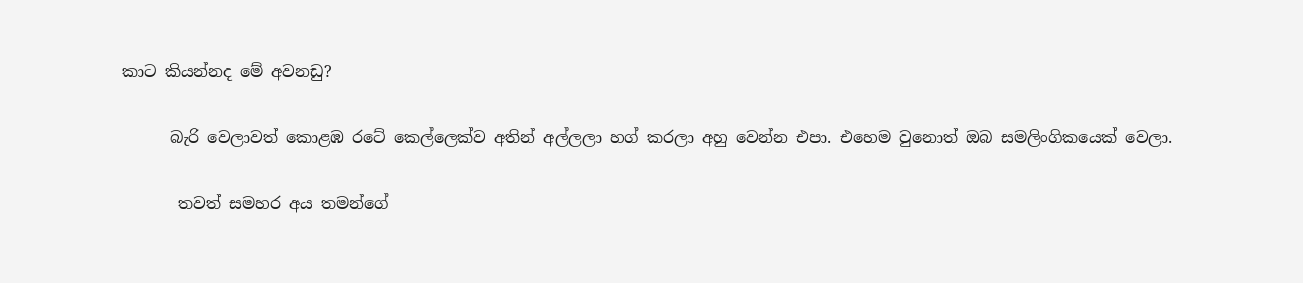කාට කියන්නද මේ අවනඩු?

      බැරි වෙලාවත් කොළඹ රටේ කෙල්ලෙක්ව අතින් අල්ලලා හග් කරලා අහු වෙන්න එපා. එහෙම වුනොත් ඔබ සමලිංගිකයෙක් වෙලා.

       තවත් සමහර අය තමන්ගේ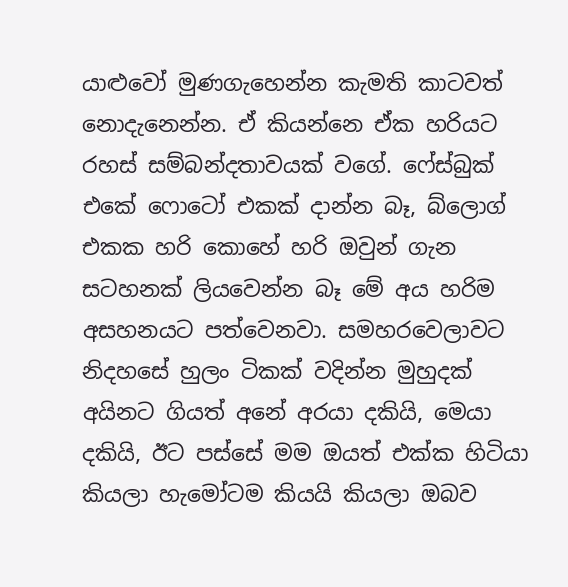යාළුවෝ මුණගැහෙන්න කැමති කාටවත් නොදැනෙන්න. ඒ කියන්නෙ ඒක හරියට රහස් සම්බන්දතාවයක් වගේ. ෆේස්බුක් එකේ ෆොටෝ එකක් දාන්න බෑ, බ්ලොග් එකක හරි කොහේ හරි ඔවුන් ගැන සටහනක් ලියවෙන්න බෑ මේ අය හරිම අසහනයට පත්වෙනවා. සමහරවෙලාවට නිදහසේ හුලං ටිකක් වදින්න මුහුදක් අයිනට ගියත් අනේ අරයා දකියි, මෙයා දකියි, ඊට පස්සේ මම ඔයත් එක්ක හිටියා කියලා හැමෝටම කියයි කියලා ඔබව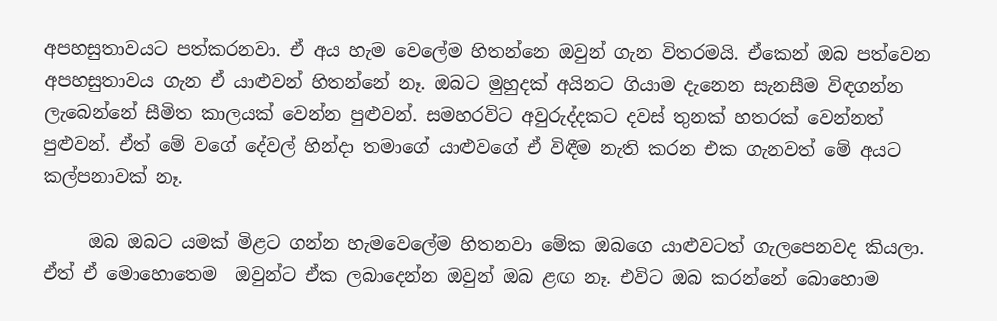අපහසුතාවයට පත්කරනවා. ඒ අය හැම වෙලේම හිතන්නෙ ඔවුන් ගැන විතරමයි. ඒකෙන් ඔබ පත්වෙන අපහසුතාවය ගැන ඒ යාළුවන් හිතන්නේ නෑ. ඔබට මුහුදක් අයිනට ගියාම දැනෙන සැනසීම විඳගන්න ලැබෙන්නේ සීමිත කාලයක් වෙන්න පුළුවන්. සමහරවිට අවුරුද්දකට දවස් තුනක් හතරක් වෙන්නත් පුළුවන්. ඒත් මේ වගේ දේවල් හින්දා තමාගේ යාළුවගේ ඒ විඳීම නැති කරන එක ගැනවත් මේ අයට කල්පනාවක් නෑ.

     ඔබ ඔබට යමක් මිළට ගන්න හැමවෙලේම හිතනවා මේක ඔබගෙ යාළුවටත් ගැලපෙනවද කියලා. ඒත් ඒ මොහොතෙම  ඔවුන්ට ඒක ලබාදෙන්න ඔවුන් ඔබ ළඟ නෑ. එවිට ඔබ කරන්නේ බොහොම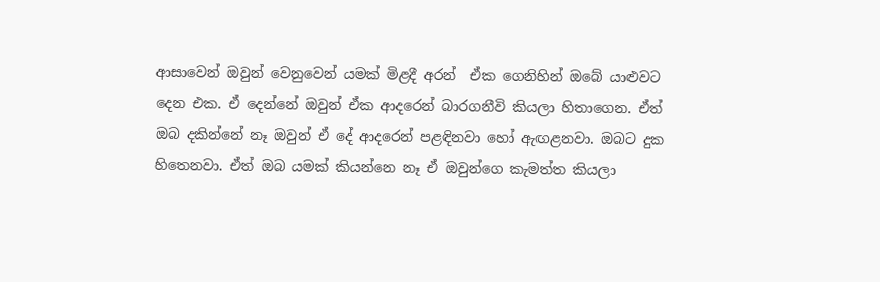ආසාවෙන් ඔවුන් වෙනුවෙන් යමක් මිළදී අරන්  ඒක ගෙනිහින් ඔබේ යාළුවට දෙන එක. ඒ දෙන්නේ ඔවුන් ඒක ආදරෙන් බාරගනීවි කියලා හිතාගෙන. ඒත් ඔබ දකින්නේ නෑ ඔවුන් ඒ දේ ආදරෙන් පළඳිනවා හෝ ඇඟළනවා. ඔබට දුක හිතෙනවා. ඒත් ඔබ යමක් කියන්නෙ නෑ ඒ ඔවුන්ගෙ කැමත්ත කියලා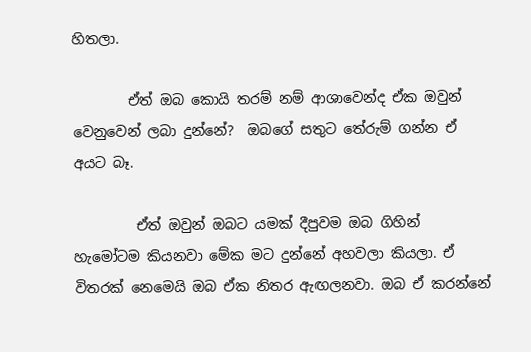හිතලා.

        ඒත් ඔබ කොයි තරම් නම් ආශාවෙන්ද ඒක ඔවුන් වෙනුවෙන් ලබා දුන්නේ?  ඔබගේ සතුට තේරුම් ගන්න ඒ අයට බෑ.

         ඒත් ඔවුන් ඔබට යමක් දීපුවම ඔබ ගිහින් හැමෝටම කියනවා මේක මට දුන්නේ අහවලා කියලා. ඒ විතරක් නෙමෙයි ඔබ ඒක නිතර ඇඟලනවා. ඔබ ඒ කරන්නේ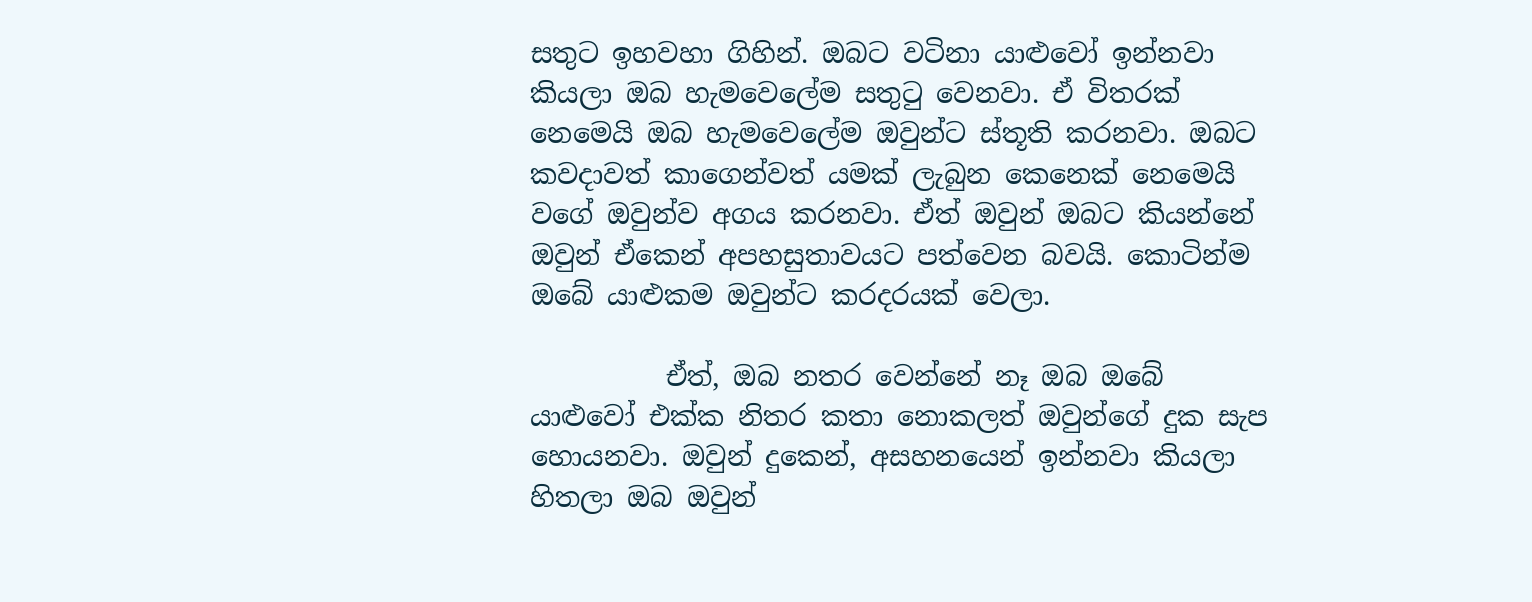සතුට ඉහවහා ගිහින්. ඔබට වටිනා යාළුවෝ ඉන්නවා කියලා ඔබ හැමවෙලේම සතුටු වෙනවා. ඒ විතරක් නෙමෙයි ඔබ හැමවෙලේම ඔවුන්ට ස්තූති කරනවා. ඔබට කවදාවත් කාගෙන්වත් යමක් ලැබුන කෙනෙක් නෙමෙයි වගේ ඔවුන්ව අගය කරනවා. ඒත් ඔවුන් ඔබට කියන්නේ ඔවුන් ඒකෙන් අපහසුතාවයට පත්වෙන බවයි. කොටින්ම ඔබේ යාළුකම ඔවුන්ට කරදරයක් වෙලා.

          ඒත්, ඔබ නතර වෙන්නේ නෑ ඔබ ඔබේ යාළුවෝ එක්ක නිතර කතා නොකලත් ඔවුන්ගේ දුක සැප හොයනවා. ඔවුන් දුකෙන්, අසහනයෙන් ඉන්නවා කියලා හිතලා ඔබ ඔවුන්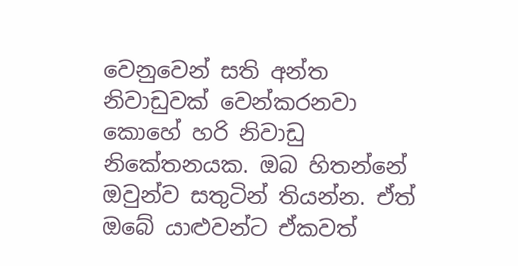වෙනුවෙන් සති අන්ත නිවාඩුවක් වෙන්කරනවා කොහේ හරි නිවාඩු නිකේතනයක. ඔබ හිතන්නේ ඔවුන්ව සතුටින් තියන්න. ඒත් ඔබේ යාළුවන්ට ඒකවත්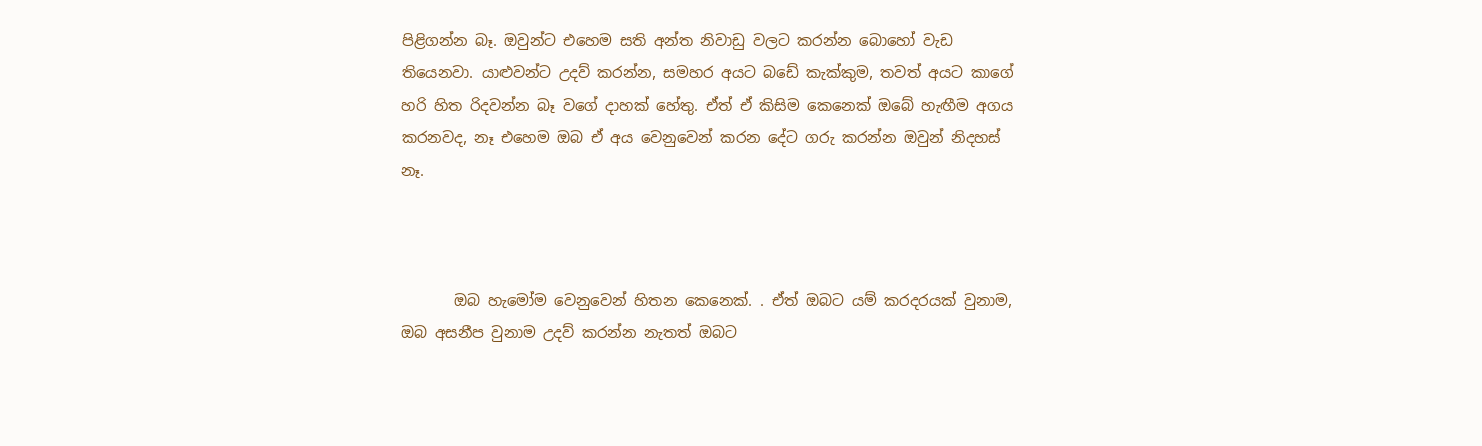පිළිගන්න බෑ. ඔවුන්ට එහෙම සති අන්ත නිවාඩු වලට කරන්න බොහෝ වැඩ තියෙනවා. යාළුවන්ට උදව් කරන්න, සමහර අයට බඩේ කැක්කුම, තවත් අයට කාගේ හරි හිත රිදවන්න බෑ වගේ දාහක් හේතු. ඒත් ඒ කිසිම කෙනෙක් ඔබේ හැඟීම අගය කරනවද, නෑ එහෙම ඔබ ඒ අය වෙනුවෙන් කරන දේට ගරු කරන්න ඔවුන් නිදහස් නෑ.



       ඔබ හැමෝම වෙනුවෙන් හිතන කෙනෙක්. . ඒත් ඔබට යම් කරදරයක් වුනාම, ඔබ අසනීප වුනාම උදව් කරන්න නැතත් ඔබට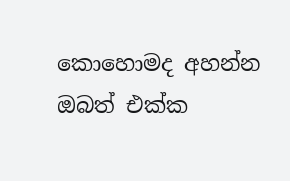කොහොමද අහන්න ඔබත් එක්ක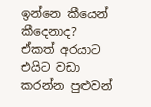ඉන්නෙ කීයෙන් කීදෙනාද? ඒකත් අරයාට එයිට වඩා කරන්න පුළුවන්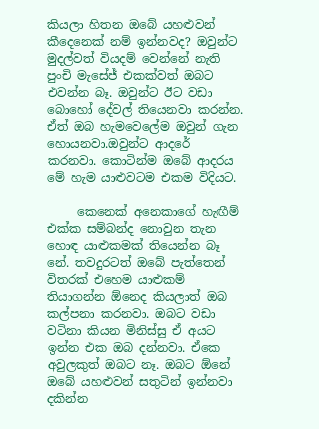කියලා හිතන ඔබේ යහළුවන් කීදෙනෙක් නම් ඉන්නවද? ඔවුන්ට මුදල්වත් වියදම් වෙන්නේ නැති පුංචි මැසේජ් එකක්වත් ඔබට එවන්න බෑ. ඔවුන්ට ඊට වඩා බොහෝ දේවල් තියෙනවා කරන්න. ඒත් ඔබ හැමවෙලේම ඔවුන් ගැන හොයනවා.ඔවුන්ට ආදරේ කරනවා. කොටින්ම ඔබේ ආදරය මේ හැම යාළුවටම එකම විදියට.

     කෙනෙක් අනෙකාගේ හැඟීම් එක්ක සම්බන්ද නොවුන තැන හොඳ යාළුකමක් තියෙන්න බෑ නේ. තවදුරටත් ඔබේ පැත්තෙන් විතරක් එහෙම යාළුකම් තියාගන්න ඕනෙද කියලාත් ඔබ කල්පනා කරනවා. ඔබට වඩා වටිනා කියන මිනිස්සු ඒ අයට ඉන්න එක ඔබ දන්නවා. ඒකෙ අවුලකුත් ඔබට නෑ. ඔබට ඕනේ ඔබේ යහළුවන් සතුටින් ඉන්නවා දකින්න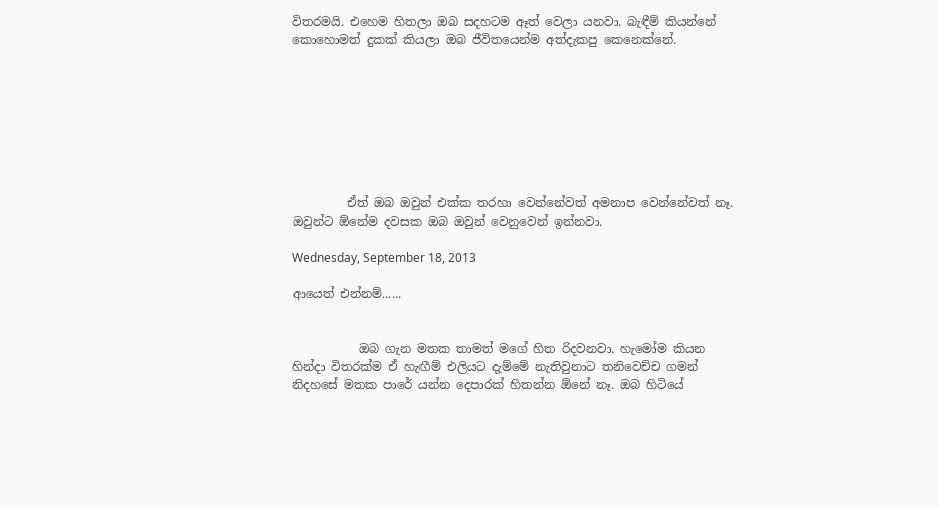විතරමයි. එහෙම හිතලා ඔබ සදහටම ඈත් වෙලා යනවා. බැඳීම් කියන්නේ කොහොමත් දුකක් කියලා ඔබ ජීවිතයෙන්ම අත්දැකපු කෙනෙක්නේ.








         ඒත් ඔබ ඔවුන් එක්ක තරහා වෙන්නේවත් අමනාප වෙන්නේවත් නෑ. ඔවුන්ට ඕනේම දවසක ඔබ ඔවුන් වෙනුවෙන් ඉන්නවා.

Wednesday, September 18, 2013

ආයෙත් එන්නම්......


           ඔබ ගැන මතක තාමත් මගේ හිත රිදවනවා. හැමෝම කියන හින්දා විතරක්ම ඒ හැඟීම් එලියට දැම්මේ නැතිවුනාට තනිවෙච්ච ගමන් නිදහසේ මතක පාරේ යන්න දෙපාරක් හිතන්න ඕනේ නෑ. ඔබ හිටියේ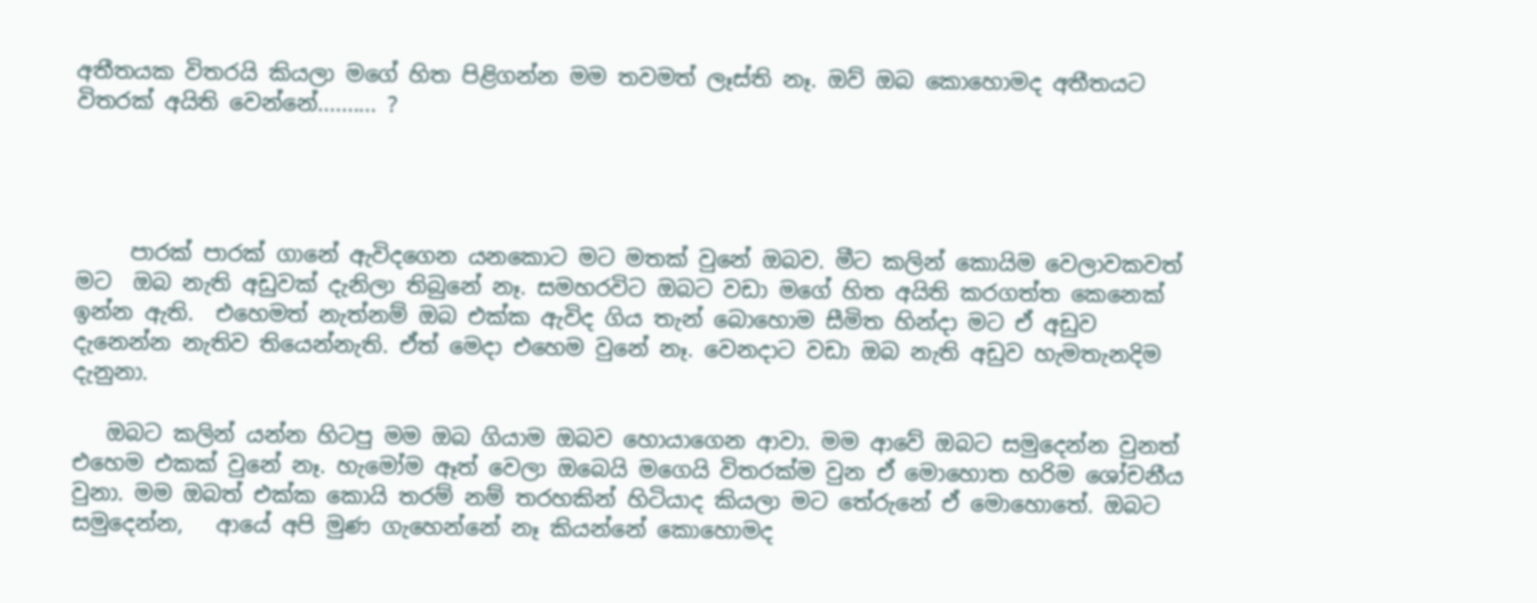අතීතයක විතරයි කියලා මගේ හිත පිළිගන්න මම තවමත් ලෑස්ති නෑ. ඔව් ඔබ කොහොමද අතීතයට විතරක් අයිති වෙන්නේ.......... ?




     පාරක් පාරක් ගානේ ඇවිදගෙන යනකොට මට මතක් වුනේ ඔබව. මීට කලින් කොයිම වෙලාවකවත් මට  ඔබ නැති අඩුවක් දැනිලා තිබුනේ නෑ. සමහරවිට ඔබට වඩා මගේ හිත අයිති කරගත්ත කෙනෙක් ඉන්න ඇති.  එහෙමත් නැත්නම් ඔබ එක්ක ඇවිද ගිය තැන් බොහොම සීමිත හින්දා මට ඒ අඩුව දැනෙන්න නැතිව තියෙන්නැති. ඒත් මෙදා එහෙම වුනේ නෑ. වෙනදාට වඩා ඔබ නැති අඩුව හැමතැනදිම දැනුනා.

   ඔබට කලින් යන්න හිටපු මම ඔබ ගියාම ඔබව හොයාගෙන ආවා. මම ආවේ ඔබට සමුදෙන්න වුනත් එහෙම එකක් වුනේ නෑ. හැමෝම ඈත් වෙලා ඔබෙයි මගෙයි විතරක්ම වුන ඒ මොහොත හරිම ශෝචනීය වුනා. මම ඔබත් එක්ක කොයි තරම් නම් තරහකින් හිටියාද කියලා මට තේරුනේ ඒ මොහොතේ. ඔබට සමුදෙන්න,   ආයේ අපි මුණ ගැහෙන්නේ නෑ කියන්නේ කොහොමද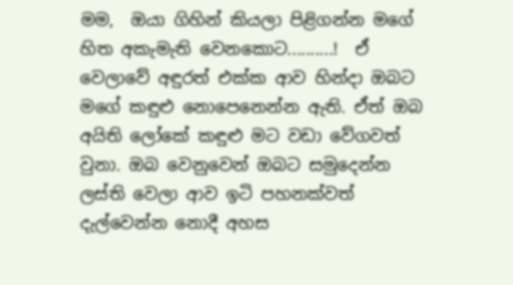මම,  ඔයා ගිහින් කියලා පිළිගන්න මගේ හිත අකැමැති වෙනකොට..........!  ඒ වෙලාවේ අඳුරත් එක්ක ආව හින්දා ඔබට මගේ කඳුළු නොපෙනෙන්න ඇති. ඒත් ඔබ අයිති ලෝකේ කඳුළු මට වඩා වේගවත් වුනා. ඔබ වෙනුවෙන් ඔබට සමුදෙන්න ලස්ති වෙලා ආව ඉටි පහනක්වත් දැල්වෙන්න නොදී අහස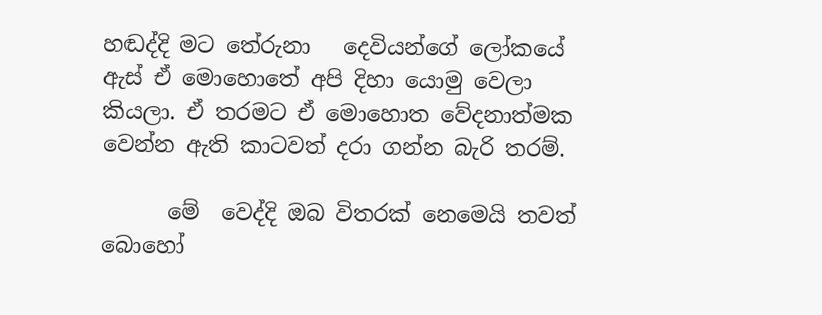හඬද්දි මට තේරුනා   දෙවියන්ගේ ලෝකයේ  ඇස් ඒ මොහොතේ අපි දිහා යොමු වෙලා කියලා. ඒ තරමට ඒ මොහොත වේදනාත්මක වෙන්න ඇති කාටවත් දරා ගන්න බැරි තරම්.

      මේ  වෙද්දි ඔබ විතරක් නෙමෙයි තවත් බොහෝ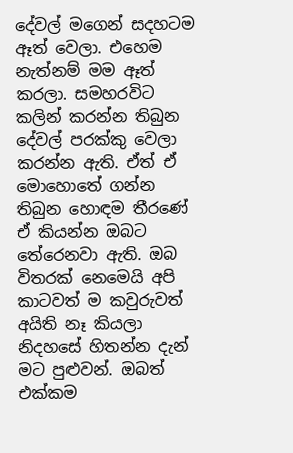දේවල් මගෙන් සදහටම ඈත් වෙලා. එහෙම නැත්නම් මම ඈත් කරලා. සමහරවිට කලින් කරන්න තිබුන දේවල් පරක්කු වෙලා කරන්න ඇති. ඒත් ඒ මොහොතේ ගන්න තිබුන හොඳම තීරණේ ඒ කියන්න ඔබට තේරෙනවා ඇති. ඔබ විතරක් නෙමෙයි අපි කාටවත් ම කවුරුවත් අයිති නෑ කියලා නිදහසේ හිතන්න දැන් මට පුළුවන්. ඔබත් එක්කම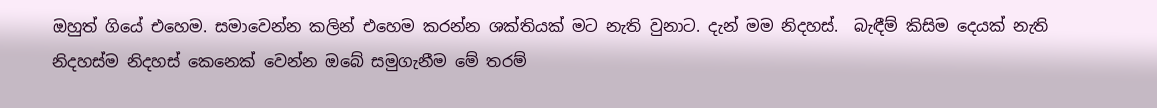ඔහුත් ගියේ එහෙම. සමාවෙන්න කලින් එහෙම කරන්න ශක්තියක් මට නැති වුනාට. දැන් මම නිදහස්.  බැඳීම් කිසිම දෙයක් නැති නිදහස්ම නිදහස් කෙනෙක් වෙන්න ඔබේ සමුගැනීම මේ තරම්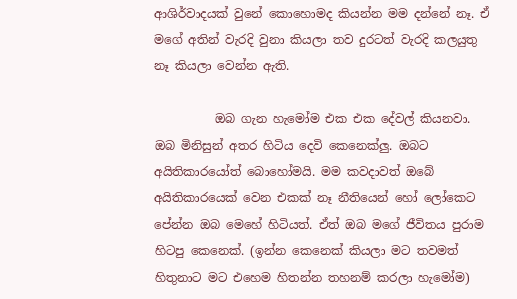ආශිර්වාදයක් වුනේ කොහොමද කියන්න මම දන්නේ නෑ. ඒ මගේ අතින් වැරදි වුනා කියලා තව දුරටත් වැරදි කලයුතු නෑ කියලා වෙන්න ඇති.

          ඔබ ගැන හැමෝම එක එක දේවල් කියනවා. ඔබ මිනිසුන් අතර හිටිය දෙවි කෙනෙක්ලු. ඔබට අයිතිකාරයෝත් බොහෝමයි. මම කවදාවත් ඔබේ අයිතිකාරයෙක් වෙන එකක් නෑ නීතියෙන් හෝ ලෝකෙට පේන්න ඔබ මෙහේ හිටියත්. ඒත් ඔබ මගේ ජීවිතය පුරාම හිටපු කෙනෙක්. (ඉන්න කෙනෙක් කියලා මට තවමත් හිතුනාට මට එහෙම හිතන්න තහනම් කරලා හැමෝම)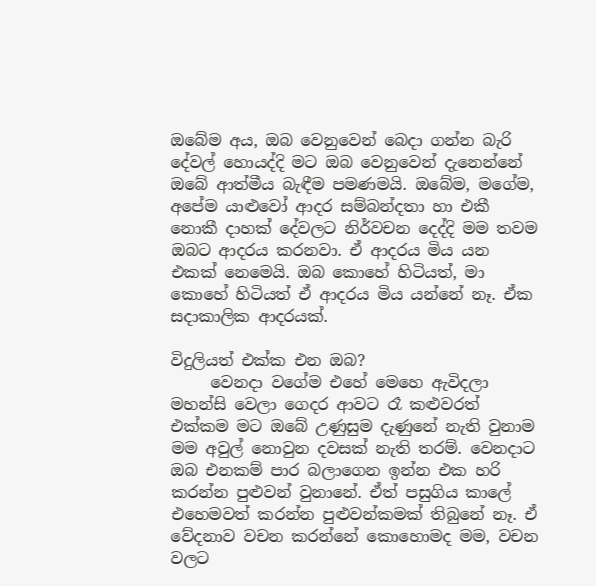ඔබේම අය, ඔබ වෙනුවෙන් බෙදා ගන්න බැරි දේවල් හොයද්දි මට ඔබ වෙනුවෙන් දැනෙන්නේ ඔබේ ආත්මීය බැඳීම පමණමයි. ඔබේම, මගේම, අපේම යාළුවෝ ආදර සම්බන්දතා හා එකී නොකී දාහක් දේවලට නිර්වචන දෙද්දි මම තවම ඔබට ආදරය කරනවා. ඒ ආදරය මිය යන එකක් නෙමෙයි. ඔබ කොහේ හිටියත්, මා කොහේ හිටියත් ඒ ආදරය මිය යන්නේ නෑ. ඒක සදාකාලික ආදරයක්.

විදුලියත් එක්ක එන ඔබ?
     වෙනදා වගේම එහේ මෙහෙ ඇවිදලා මහන්සි වෙලා ගෙදර ආවට රෑ කළුවරත් එක්කම මට ඔබේ උණුසුම දැණුනේ නැති වුනාම මම අවුල් නොවුන දවසක් නැති තරම්. වෙනදාට ඔබ එනකම් පාර බලාගෙන ඉන්න එක හරි කරන්න පුළුවන් වුනානේ. ඒත් පසුගිය කාලේ එහෙමවත් කරන්න පුළුවන්කමක් තිබුනේ නෑ. ඒ වේදනාව වචන කරන්නේ කොහොමද මම, වචන වලට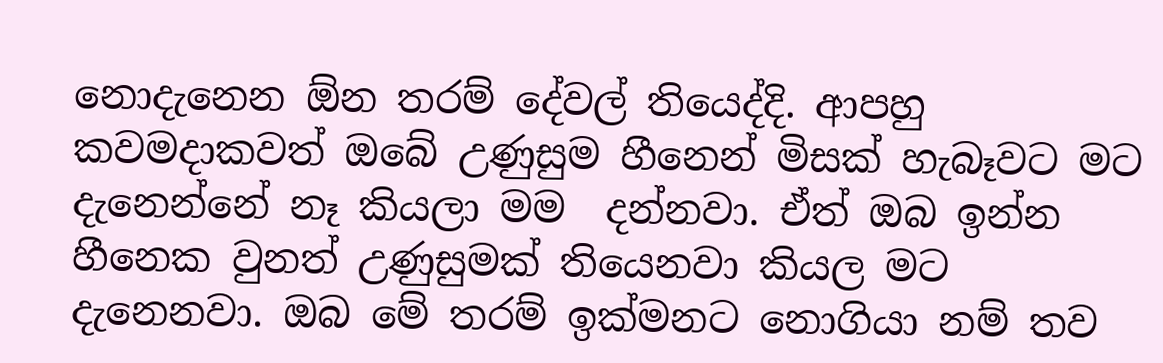නොදැනෙන ඕන තරම් දේවල් තියෙද්දි. ආපහු කවමදාකවත් ඔබේ උණුසුම හීනෙන් මිසක් හැබෑවට මට දැනෙන්නේ නෑ කියලා මම  දන්නවා. ඒත් ඔබ ඉන්න හීනෙක වුනත් උණුසුමක් තියෙනවා කියල මට දැනෙනවා. ඔබ මේ තරම් ඉක්මනට නොගියා නම් තව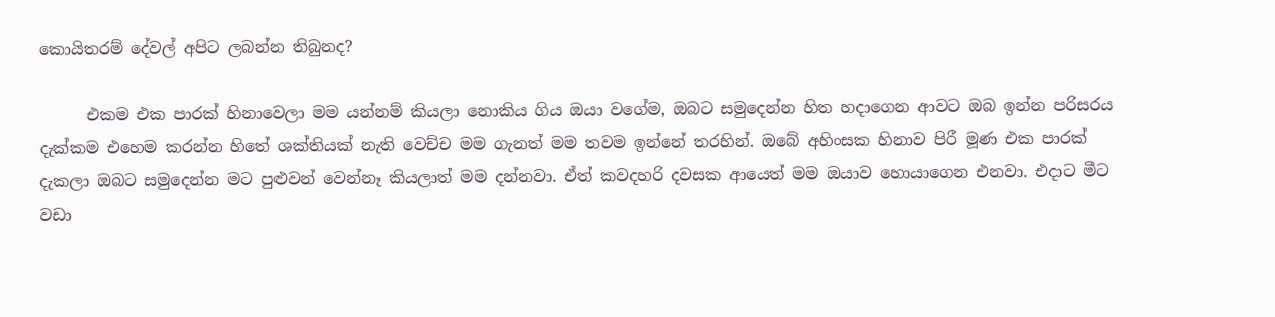කොයිතරම් දේවල් අපිට ලබන්න තිබුනද?

      එකම එක පාරක් හිනාවෙලා මම යන්නම් කියලා නොකිය ගිය ඔයා වගේම, ඔබට සමුදෙන්න හිත හදාගෙන ආවට ඔබ ඉන්න පරිසරය දැක්කම එහෙම කරන්න හිතේ ශක්තියක් නැති වෙච්ච මම ගැනත් මම තවම ඉන්නේ තරහින්. ඔබේ අහිංසක හිනාව පිරී මූණ එක පාරක් දැකලා ඔබට සමුදෙන්න මට පුළුවන් වෙන්නෑ කියලාත් මම දන්නවා. ඒත් කවදහරි දවසක ආයෙත් මම ඔයාව හොයාගෙන එනවා. එදාට මීට වඩා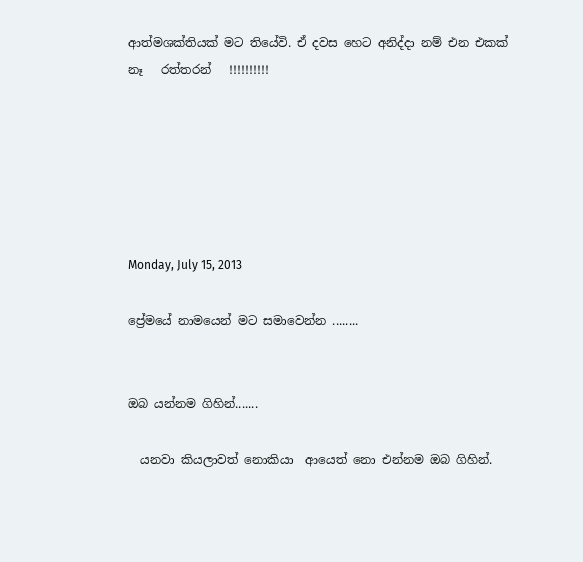ආත්මශක්තියක් මට තියේවි. ඒ දවස හෙට අනිද්දා නම් එන එකක් නෑ   රත්තරන්   !!!!!!!!!!






Monday, July 15, 2013

ප්‍රේමයේ නාමයෙන් මට සමාවෙන්න ........


ඔබ යන්නම ගිහින්.......

  යනවා කියලාවත් නොකියා  ආයෙත් නො එන්නම ඔබ ගිහින්.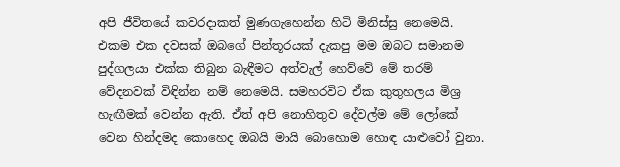අපි ජීවිතයේ කවරදාකත් මුණගැහෙන්න හිටි මිනිස්සු නෙමෙයි. එකම එක දවසක් ඔබගේ පින්තූරයක් දැකපු මම ඔබට සමානම පුද්ගලයා එක්ක තිබුන බැඳීමට අත්වැල් හෙව්වේ මේ තරම් වේදනවක් විඳින්න නම් නෙමෙයි. සමහරවිට ඒක කුතුහලය මිශ්‍ර හැඟීමක් වෙන්න ඇති. ඒත් අපි නොහිතුව දේවල්ම මේ ලෝකේ වෙන හින්දමද කොහෙද ඔබයි මායි බොහොම හොඳ යාළුවෝ වුනා.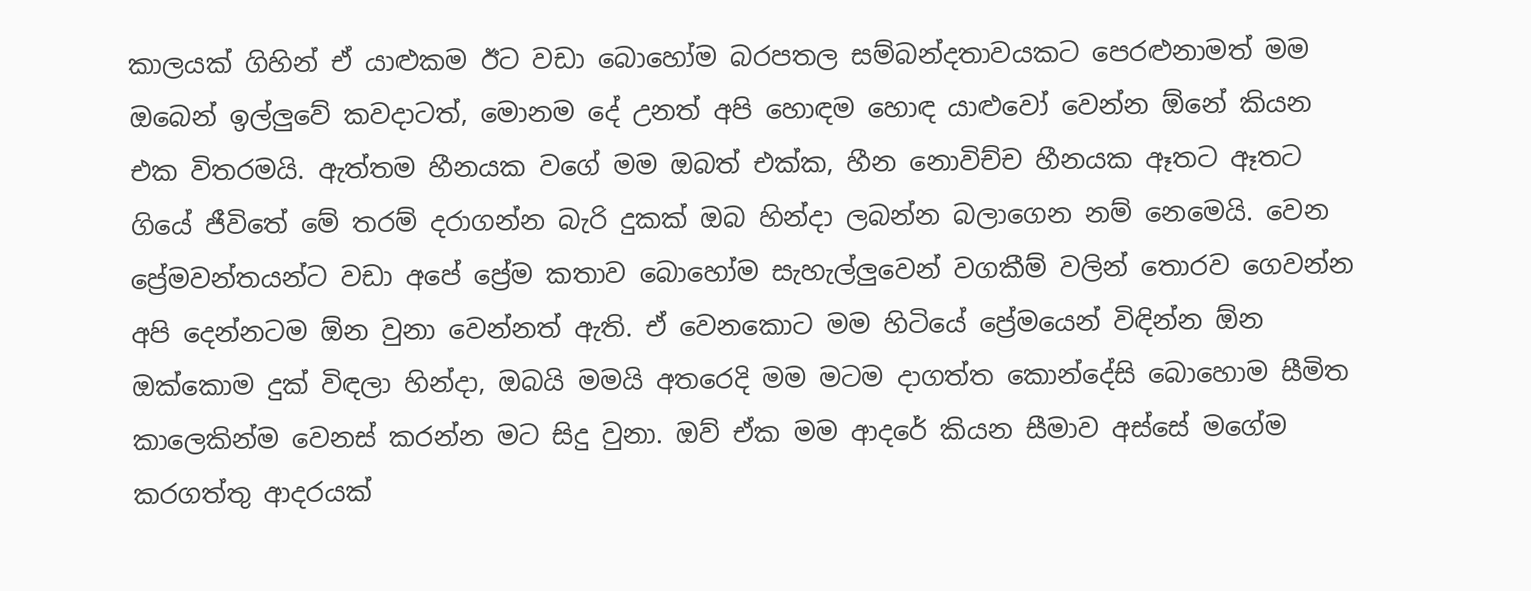කාලයක් ගිහින් ඒ යාළුකම ඊට වඩා බොහෝම බරපතල සම්බන්දතාවයකට පෙරළුනාමත් මම ඔබෙන් ඉල්ලුවේ කවදාටත්, මොනම දේ උනත් අපි හොඳම හොඳ යාළුවෝ වෙන්න ඕනේ කියන එක විතරමයි. ඇත්තම හීනයක වගේ මම ඔබත් එක්ක, හීන නොවිච්ච හීනයක ඈතට ඈතට ගියේ ජීවිතේ මේ තරම් දරාගන්න බැරි දුකක් ඔබ හින්දා ලබන්න බලාගෙන නම් නෙමෙයි. වෙන ප්‍රේමවන්තයන්ට වඩා අපේ ප්‍රේම කතාව බොහෝම සැහැල්ලුවෙන් වගකීම් වලින් තොරව ගෙවන්න අපි දෙන්නටම ඕන වුනා වෙන්නත් ඇති. ඒ වෙනකොට මම හිටියේ ප්‍රේමයෙන් විඳින්න ඕන ඔක්කොම දුක් විඳලා හින්දා, ඔබයි මමයි අතරෙදි මම මටම දාගත්ත කොන්දේසි බොහොම සීමිත කාලෙකින්ම වෙනස් කරන්න මට සිදු වුනා. ඔව් ඒක මම ආදරේ කියන සීමාව අස්සේ මගේම කරගත්තු ආදරයක්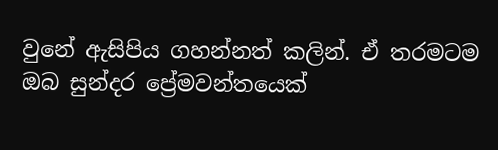වුනේ ඇසිපිය ගහන්නත් කලින්. ඒ තරමටම ඔබ සුන්දර ප්‍රේමවන්තයෙක්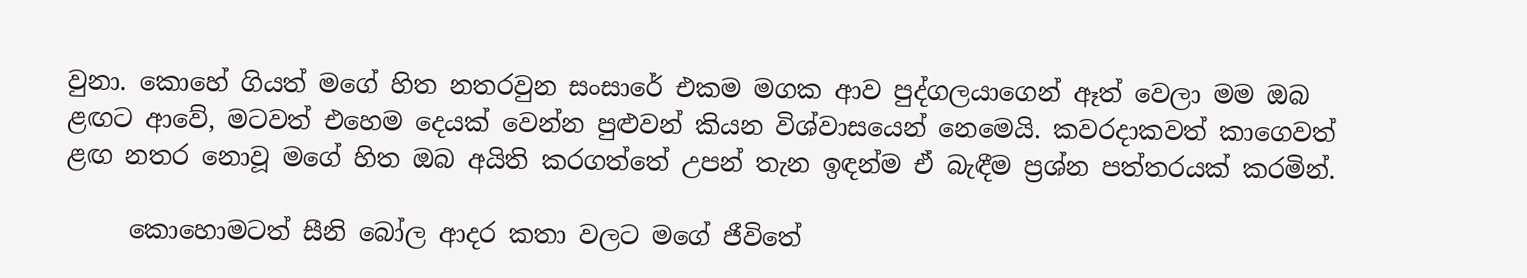වුනා. කොහේ ගියත් මගේ හිත නතරවුන සංසාරේ එකම මගක ආව පුද්ගලයාගෙන් ඈත් වෙලා මම ඔබ ළඟට ආවේ, මටවත් එහෙම දෙයක් වෙන්න පුළුවන් කියන විශ්වාසයෙන් නෙමෙයි. කවරදාකවත් කාගෙවත් ළඟ නතර නොවූ මගේ හිත ඔබ අයිති කරගත්තේ උපන් තැන ඉඳන්ම ඒ බැඳීම ප්‍රශ්න පත්තරයක් කරමින්.

     කොහොමටත් සීනි බෝල ආදර කතා වලට මගේ ජීවිතේ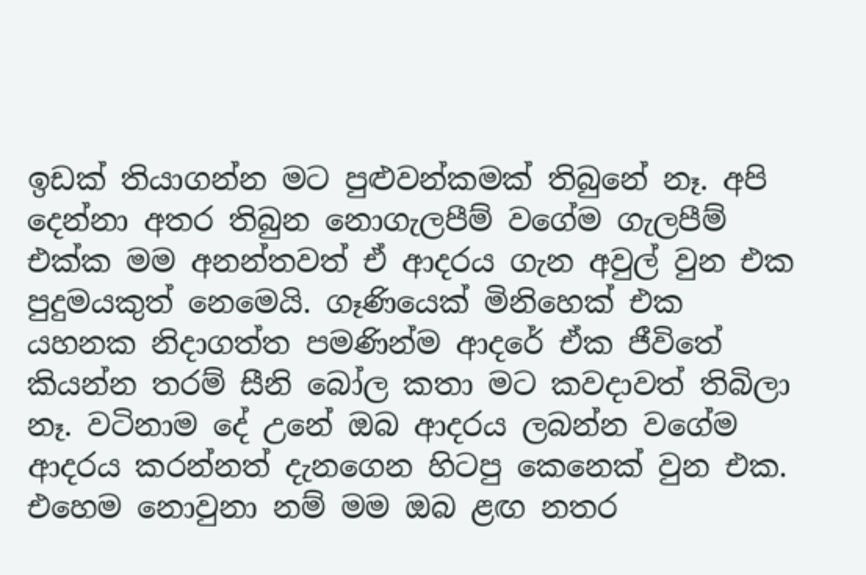ඉඩක් තියාගන්න මට පුළුවන්කමක් තිබුනේ නෑ. අපි දෙන්නා අතර තිබුන නොගැලපීම් වගේම ගැලපීම් එක්ක මම අනන්තවත් ඒ ආදරය ගැන අවුල් වුන එක පුදුමයකුත් නෙමෙයි. ගෑණියෙක් මිනිහෙක් එක යහනක නිදාගත්ත පමණින්ම ආදරේ ඒක ජීවිතේ කියන්න තරම් සීනි බෝල කතා මට කවදාවත් තිබිලා නෑ. වටිනාම දේ උනේ ඔබ ආදරය ලබන්න වගේම ආදරය කරන්නත් දැනගෙන හිටපු කෙනෙක් වුන එක. එහෙම නොවුනා නම් මම ඔබ ළඟ නතර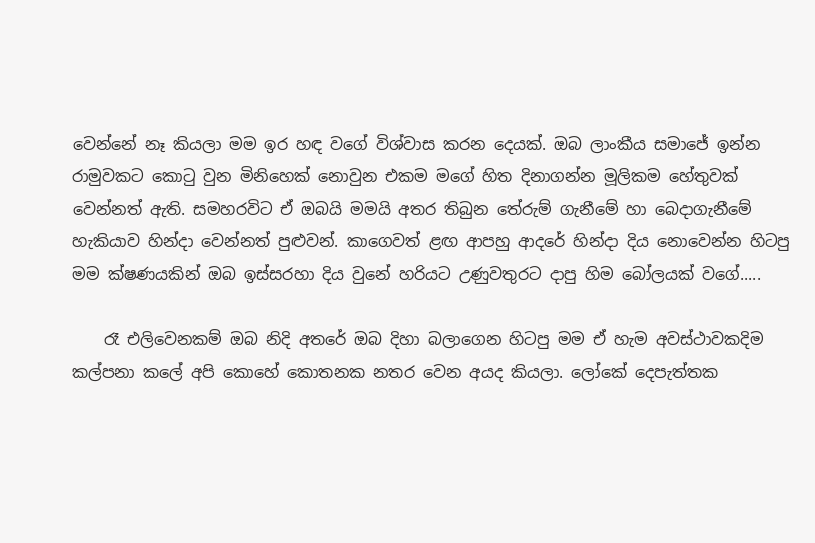වෙන්නේ නෑ කියලා මම ඉර හඳ වගේ විශ්වාස කරන දෙයක්. ඔබ ලාංකීය සමාජේ ඉන්න රාමුවකට කොටු වුන මිනිහෙක් නොවුන එකම මගේ හිත දිනාගන්න මූලිකම හේතුවක් වෙන්නත් ඇති. සමහරවිට ඒ ඔබයි මමයි අතර තිබුන තේරුම් ගැනීමේ හා බෙදාගැනීමේ හැකියාව හින්දා වෙන්නත් පුළුවන්. කාගෙවත් ළඟ ආපහු ආදරේ හින්දා දිය නොවෙන්න හිටපු මම ක්ෂණයකින් ඔබ ඉස්සරහා දිය වුනේ හරියට උණුවතුරට දාපු හිම බෝලයක් වගේ.....

    රෑ එලිවෙනකම් ඔබ නිදි අතරේ ඔබ දිහා බලාගෙන හිටපු මම ඒ හැම අවස්ථාවකදිම කල්පනා කලේ අපි කොහේ කොතනක නතර වෙන අයද කියලා. ලෝකේ දෙපැත්තක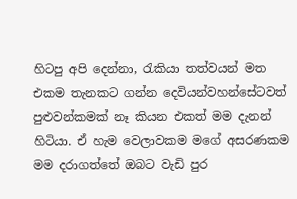හිටපු අපි දෙන්නා, රැකියා තත්වයන් මත එකම තැනකට ගන්න දෙවියන්වහන්සේටවත් පුළුවන්කමක් නෑ කියන එකත් මම දැනන් හිටියා. ඒ හැම වෙලාවකම මගේ අසරණකම මම දරාගත්තේ ඔබට වැඩි පුර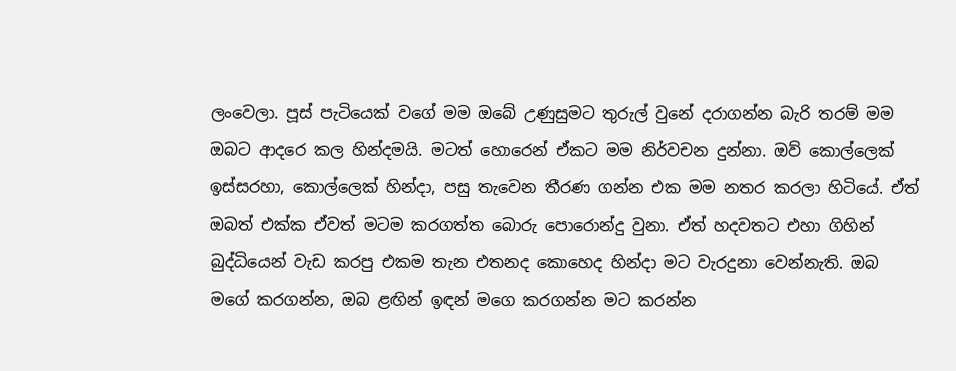ලංවෙලා. පූස් පැටියෙක් වගේ මම ඔබේ උණුසුමට තුරුල් වුනේ දරාගන්න බැරි තරම් මම ඔබට ආදරෙ කල හින්දමයි. මටත් හොරෙන් ඒකට මම නිර්වචන දුන්නා. ඔව් කොල්ලෙක් ඉස්සරහා, කොල්ලෙක් හින්දා, පසු තැවෙන තීරණ ගන්න එක මම නතර කරලා හිටියේ. ඒත් ඔබත් එක්ක ඒවත් මටම කරගත්ත බොරු පොරොන්දු වුනා. ඒත් හදවතට එහා ගිහින් බුද්ධියෙන් වැඩ කරපු එකම තැන එතනද කොහෙද හින්දා මට වැරදුනා වෙන්නැති. ඔබ මගේ කරගන්න, ඔබ ළඟින් ඉඳන් මගෙ කරගන්න මට කරන්න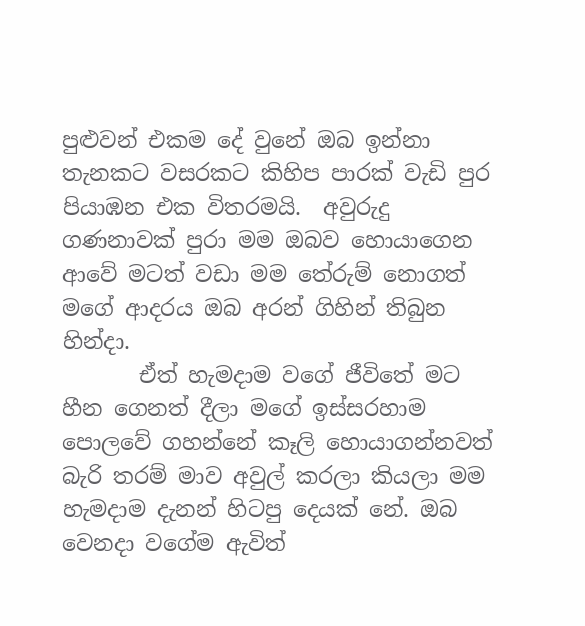පුළුවන් එකම දේ වුනේ ඔබ ඉන්නා තැනකට වසරකට කිහිප පාරක් වැඩි පුර පියාඹන එක විතරමයි.  අවුරුදු ගණනාවක් පුරා මම ඔබව හොයාගෙන ආවේ මටත් වඩා මම තේරුම් නොගත් මගේ ආදරය ඔබ අරන් ගිහින් තිබුන හින්දා.
       ඒත් හැමදාම වගේ ජීවිතේ මට හීන ගෙනත් දීලා මගේ ඉස්සරහාම පොලවේ ගහන්නේ කෑලි හොයාගන්නවත් බැරි තරම් මාව අවුල් කරලා කියලා මම හැමදාම දැනන් හිටපු දෙයක් නේ. ඔබ වෙනදා වගේම ඇවිත්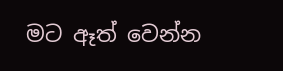මට ඈත් වෙන්න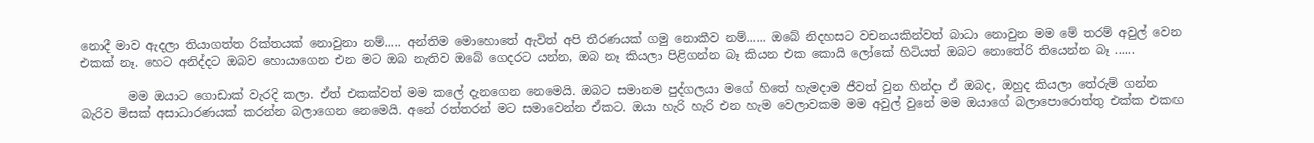නොදී මාව ඇදලා තියාගත්ත රික්තයක් නොවුනා නම්..... අන්තිම මොහොතේ ඇවිත් අපි තීරණයක් ගමු නොකීව නම්...... ඔබේ නිදහසට වචනයකින්වත් බාධා නොවුන මම මේ තරම් අවුල් වෙන එකක් නෑ. හෙට අනිද්දට ඔබව හොයාගෙන එන මට ඔබ නැතිව ඔබේ ගෙදරට යන්න, ඔබ නෑ කියලා පිළිගන්න බෑ කියන එක කොයි ලෝකේ හිටියත් ඔබට නොතේරි තියෙන්න බෑ ......

        මම ඔයාට ගොඩාක් වැරදි කලා. ඒත් එකක්වත් මම කලේ දැනගෙන නෙමෙයි. ඔබට සමානම පුද්ගලයා මගේ හිතේ හැමදාම ජීවත් වුන හින්දා ඒ ඔබද, ඔහුද කියලා තේරුම් ගන්න බැරිව මිසක් අසාධාරණයක් කරන්න බලාගෙන නෙමෙයි. අනේ රත්තරන් මට සමාවෙන්න ඒකට. ඔයා හැරි හැරි එන හැම වෙලාවකම මම අවුල් වුනේ මම ඔයාගේ බලාපොරොත්තු එක්ක එකඟ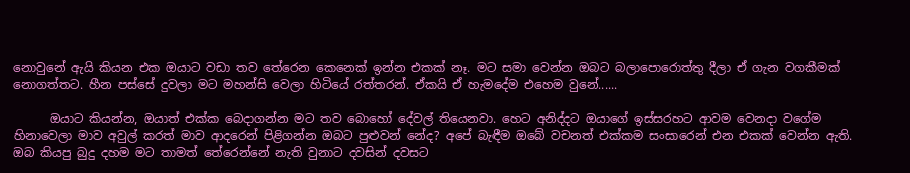නොවුනේ ඇයි කියන එක ඔයාට වඩා තව තේරෙන කෙනෙක් ඉන්න එකක් නෑ. මට සමා වෙන්න ඔබට බලාපොරොත්තු දීලා ඒ ගැන වගකීමක් නොගත්තට. හීන පස්සේ දුවලා මට මහන්සි වෙලා හිටියේ රත්තරන්. ඒකයි ඒ හැමදේම එහෙම වුනේ......

      ඔයාට කියන්න, ඔයාත් එක්ක බෙදාගන්න මට තව බොහෝ දේවල් තියෙනවා. හෙට අනිද්දට ඔයාගේ ඉස්සරහට ආවම වෙනදා වගේම හිනාවෙලා මාව අවුල් කරත් මාව ආදරෙන් පිළිගන්න ඔබට පුළුවන් නේද? අපේ බැඳීම ඔබේ වචනත් එක්කම සංසාරෙන් එන එකක් වෙන්න ඇති. ඔබ කියපු බුදු දහම මට තාමත් තේරෙන්නේ නැති වුනාට දවසින් දවසට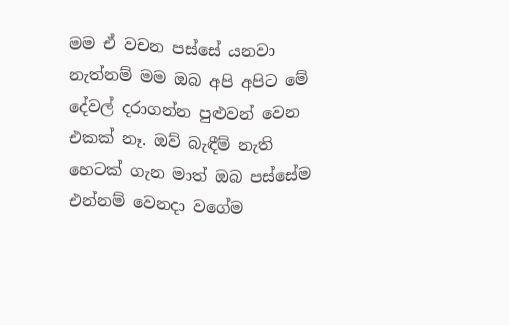මම ඒ වචන පස්සේ යනවා නැත්නම් මම ඔබ අපි අපිට මේ දේවල් දරාගන්න පුළුවන් වෙන එකක් නෑ. ඔව් බැඳීම් නැති හෙටක් ගැන මාත් ඔබ පස්සේම එන්නම් වෙනදා වගේම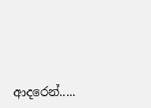ආදරෙන්.....